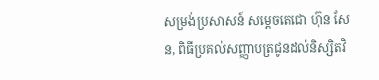សម្រង់ប្រសាសន៍ សម្តេចតេជោ ហ៊ុន សែន, ពិធីប្រគល់សញ្ញាបត្រជូនដល់និស្សិតវិ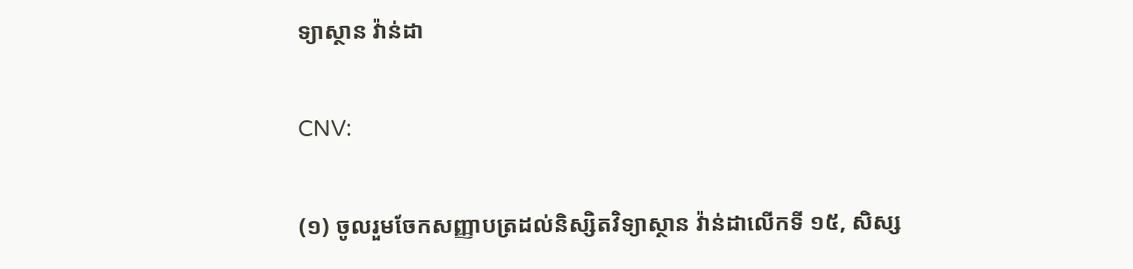ទ្យាស្ថាន វ៉ាន់ដា

CNV:

(១) ចូលរួមចែកសញ្ញាបត្រដល់និស្សិតវិទ្យាស្ថាន វ៉ាន់ដាលើកទី ១៥, សិស្ស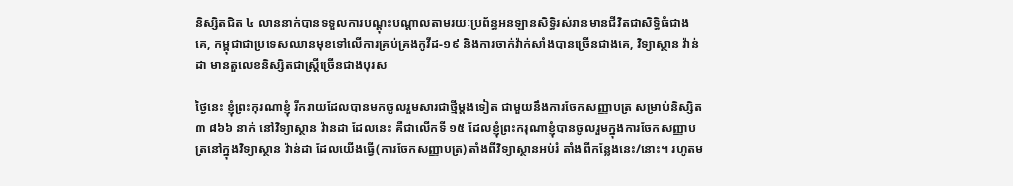និស្សិតជិត ៤ លាននាក់បានទទួលការបណ្ដុះបណ្ដាលតាមរយៈប្រព័ន្ធអនឡានសិទ្ធិរស់រានមានជីវិតជាសិទ្ធិធំជាងគេ, កម្ពុជាជាប្រទេសឈានមុខទៅលើការគ្រប់គ្រងកូវីដ-១៩ និងការចាក់វ៉ាក់សាំងបានច្រើនជាងគេ, វិទ្យាស្ថាន វ៉ាន់ដា មានតួលេខនិស្សិតជាស្ត្រីច្រើនជាងបុរស

ថ្ងៃនេះ ខ្ញុំព្រះកុរណាខ្ញុំ រីករាយដែលបានមកចូលរួមសារជាថ្មីម្ដងទៀត ជាមួយនឹងការចែកសញ្ញាបត្រ សម្រាប់និស្សិត ៣ ៨៦៦ នាក់ នៅវិទ្យាស្ថាន វ៉ានដា ដែលនេះ គឺជាលើកទី ១៥ ដែលខ្ញុំព្រះករុណាខ្ញុំបានចូលរួមក្នុងការចែកសញ្ញាបត្រនៅក្នុងវិទ្យាស្ថាន វ៉ាន់ដា ដែលយើងធ្វើ(ការចែកសញ្ញាបត្រ)តាំងពីវិទ្យាស្ថានអប់រំ តាំងពីកន្លែងនេះ/នោះ។ រហូតម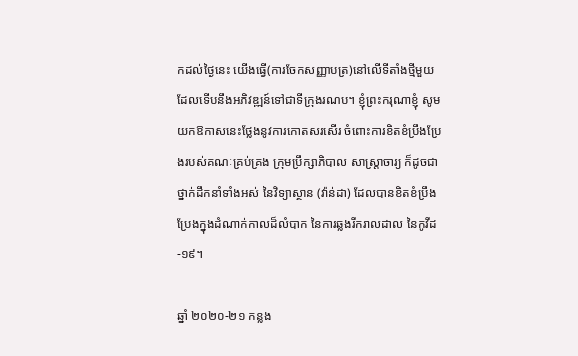កដល់ថ្ងៃនេះ យើងធ្វើ(ការចែកសញ្ញាបត្រ)នៅលើទីតាំងថ្មីមួយ ដែលទើបនឹងអភិវឌ្ឍន៍ទៅជាទីក្រុងរណប។ ខ្ញុំព្រះករុណាខ្ញុំ សូមយកឱកាសនេះថ្លែងនូវការកោតសរសើរ ចំពោះការខិតខំប្រឹងប្រែងរបស់គណៈគ្រប់គ្រង ក្រុមប្រឹក្សាភិបាល សាស្ត្រាចារ្យ ក៏ដូចជា ថ្នាក់ដឹកនាំទាំងអស់ នៃវិទ្យាស្ថាន (វ៉ាន់ដា) ដែលបានខិតខំប្រឹងប្រែងក្នុងដំណាក់កាលដ៏លំបាក នៃការឆ្លងរីករាលដាល នៃកូវីដ-១៩។

ឆ្នាំ ២០២០-២១ កន្លង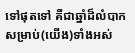ទៅផុតទៅ គឺជាឆ្នាំដ៏លំបាក សម្រាប់(យើង)ទាំងអស់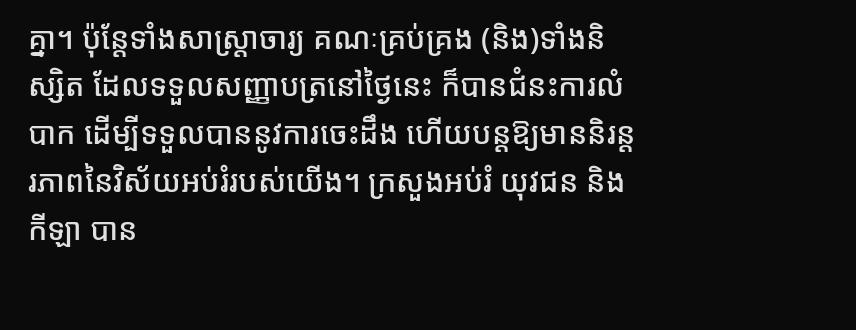គ្នា។ ប៉ុន្តែទាំងសាស្ត្រាចារ្យ គណៈគ្រប់គ្រង (និង)ទាំងនិស្សិត ដែលទទួលសញ្ញាបត្រនៅថ្ងៃនេះ ក៏បានជំនះការលំបាក ដើម្បីទទួលបាននូវការចេះដឹង ហើយបន្តឱ្យមាននិរន្តរភាពនៃវិស័យអប់រំរបស់យើង។ ក្រសួងអប់រំ យុវជន និងកីឡា បាន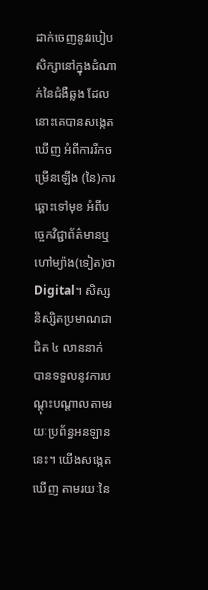ដាក់ចេញនូវរបៀបសិក្សានៅក្នុងដំណាក់នៃជំងឺឆ្លង ដែលនោះគេបានសង្កេតឃើញ អំពីការរីកចម្រើនឡើង (នៃ)ការឆ្ពោះទៅមុខ អំពីបច្ចេកវិជ្ជាព័ត៌មានឬហៅម្យ៉ាង(ទៀត)ថា Digital។ សិស្សនិស្សិតប្រមាណជាជិត ៤ លាននាក់ បានទទួលនូវការបណ្ដុះបណ្ដាលតាមរយៈប្រព័ន្ធអនឡាននេះ។ យើងសង្កេតឃើញ តាមរយៈនៃ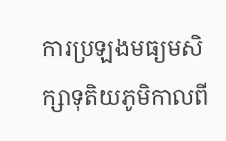ការប្រឡងមធ្យមសិក្សាទុតិយភូមិកាលពី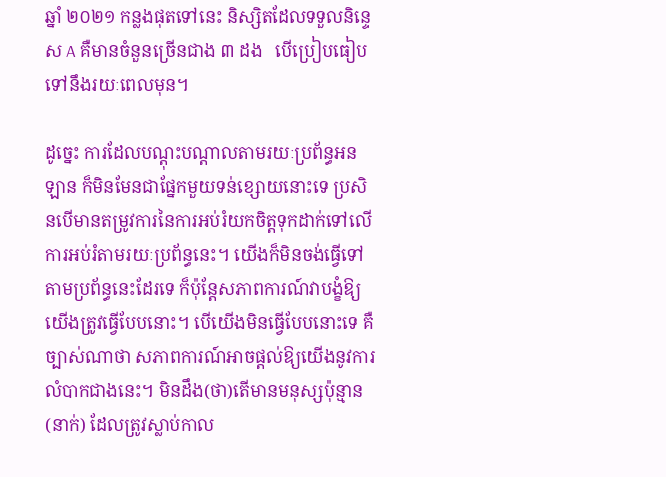ឆ្នាំ ២០២១ កន្លងផុតទៅនេះ និស្សិតដែលទទួលនិន្ទេស A គឺមានចំនួនច្រើនជាង ៣ ដង   បើប្រៀបធៀបទៅនឹងរយៈពេលមុន។

ដូច្នេះ ការដែលបណ្ដុះបណ្ដាលតាមរយៈប្រព័ន្ធអនឡាន ក៏មិនមែនជាផ្នែកមួយទន់ខ្សោយនោះទេ ប្រសិនបើមានតម្រូវការនៃការអប់រំយកចិត្តទុកដាក់ទៅលើការអប់រំតាមរយៈប្រព័ន្ធនេះ។ យើងក៏មិនចង់ធ្វើទៅតាមប្រព័ន្ធនេះដែរទេ ក៏ប៉ុន្តែសភាពការណ៍វាបង្ខំឱ្យយើងត្រូវធ្វើបែបនោះ។ បើយើងមិនធ្វើបែបនោះទេ គឺច្បាស់ណាថា សភាពការណ៍អាចផ្ដល់ឱ្យយើងនូវការលំបាកជាងនេះ។ មិនដឹង(ថា)តើមានមនុស្សប៉ុន្មាន(នាក់) ដែលត្រូវស្លាប់កាល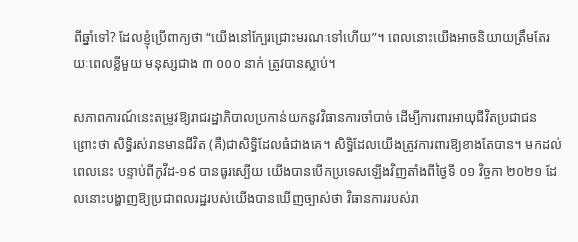ពីឆ្នាំទៅ? ដែលខ្ញុំប្រើពាក្យថា “យើងនៅក្បែរជ្រោះមរណៈទៅហើយ”។ ពេលនោះយើងអាចនិយាយត្រឹមតែរយៈពេលខ្លីមួយ មនុស្សជាង ៣ ០០០ នាក់ ត្រូវបានស្លាប់។

សភាពការណ៍នេះតម្រូវឱ្យរាជរដ្ឋាភិបាលប្រកាន់យកនូវវិធានការចាំបាច់ ដើម្បីការពារអាយុជីវិតប្រជាជន ព្រោះថា សិទ្ធិរស់រានមានជីវិត (គឺ)ជាសិទ្ធិដែលធំជាងគេ។ សិទ្ធិដែលយើងត្រូវការពារឱ្យខាងតែបាន។ មកដល់ពេលនេះ បន្ទាប់ពីកូវីដ-១៩ បានធូរស្បើយ យើងបានបើកប្រទេសឡើងវិញតាំងពីថ្ងៃទី ០១ វិច្ចកា ២០២១ ដែលនោះបង្ហាញឱ្យប្រជាពលរដ្ឋរបស់យើងបានឃើញច្បាស់ថា វិធានការរបស់រា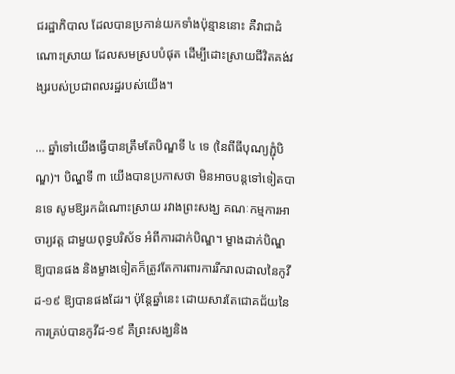ជរដ្ឋាភិបាល ដែលបានប្រកាន់យកទាំងប៉ុន្មាននោះ គឺវាជាដំណោះស្រាយ ដែលសមស្របបំផុត ដើម្បីដោះស្រាយជីវិតគង់វង្សរបស់ប្រជាពលរដ្ឋរបស់យើង។

… ឆ្នាំទៅយើងធ្វើបានត្រឹមតែបិណ្ឌទី ៤ ទេ (នៃពីធីបុណ្យភ្ជុំបិណ្ឌ)។ បិណ្ឌទី ៣ យើងបានប្រកាសថា មិនអាចបន្តទៅទៀតបានទេ សូមឱ្យរកដំណោះស្រាយ រវាងព្រះសង្ឃ គណៈកម្មការអាចារ្យវត្ត ជាមួយពុទ្ធបរិស័ទ អំពីការដាក់បិណ្ឌ។ ម្ខាងដាក់បិណ្ឌឱ្យបានផង និងម្ខាងទៀតក៏ត្រូវតែការពារការរីករាលដាលនៃកូវីដ-១៩ ឱ្យបានផងដែរ។ ប៉ុន្តែឆ្នាំនេះ ដោយសារតែជោគជ័យនៃការគ្រប់បានកូវីដ-១៩ គឺព្រះសង្ឃនិង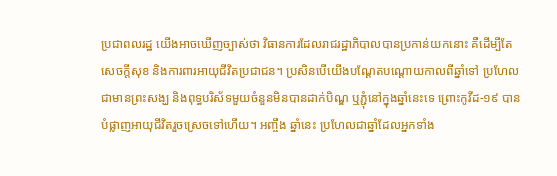ប្រជាពលរដ្ឋ យើងអាចឃើញច្បាស់ថា វិធានការដែលរាជរដ្ឋាភិបាលបានប្រកាន់យកនោះ គឺដើម្បីតែសេចក្ដីសុខ និងការពារអាយុជីវិតប្រជាជន។ ប្រសិនបើយើងបណ្ដែតបណ្ដោយកាលពីឆ្នាំទៅ ប្រហែលជាមានព្រះសង្ឃ និងពុទ្ធបរិស័ទមួយចំនួនមិនបានដាក់បិណ្ឌ ឬភ្ជុំនៅក្នុងឆ្នាំនេះទេ ព្រោះកូវីដ-១៩ បានបំផ្លាញអាយុជីវិតរួចស្រេចទៅហើយ។ អញ្ចឹង ឆ្នាំនេះ ប្រហែលជាឆ្នាំដែលអ្នកទាំង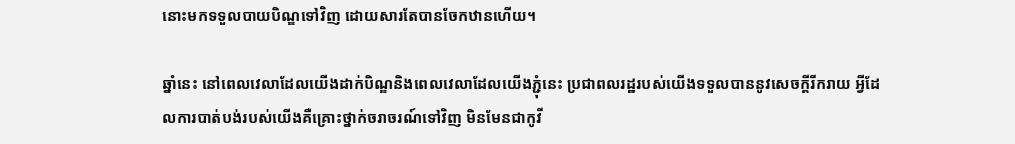នោះមកទទួលបាយបិណ្ឌទៅវិញ ដោយសារតែបានចែកឋានហើយ។

ឆ្នាំនេះ នៅពេលវេលាដែលយើងដាក់បិណ្ឌនិងពេលវេលាដែលយើងភ្ជុំនេះ ប្រជាពលរដ្ឋរបស់យើងទទួលបាននូវសេចក្ដីរីករាយ អ្វីដែលការបាត់បង់របស់យើងគឺគ្រោះថ្នាក់ចរាចរណ៍ទៅវិញ មិនមែនជាកូវី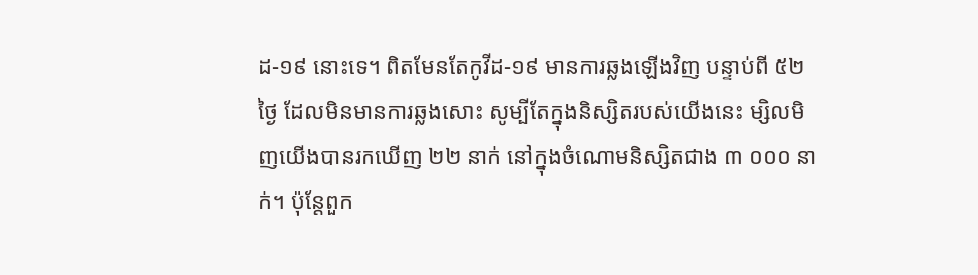ដ-១៩ នោះទេ។ ពិតមែនតែកូវីដ-១៩ មានការឆ្លងឡើងវិញ បន្ទាប់ពី ៥២ ថ្ងៃ ដែលមិនមានការឆ្លងសោះ សូម្បីតែក្នុងនិស្សិតរបស់យើងនេះ ម្សិលមិញយើងបានរកឃើញ ២២ នាក់ នៅក្នុងចំណោមនិស្សិតជាង ៣ ០០០ នាក់។ ប៉ុន្តែពួក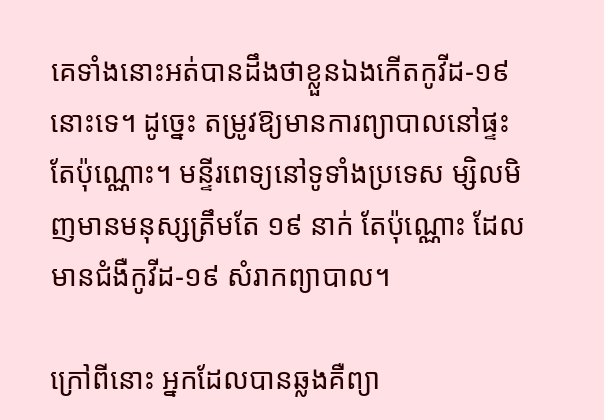គេទាំងនោះអត់បានដឹងថាខ្លួនឯងកើតកូវីដ-១៩ នោះទេ។ ដូច្នេះ តម្រូវឱ្យមានការព្យាបាលនៅផ្ទះតែប៉ុណ្ណោះ។ មន្ទីរពេទ្យនៅទូទាំងប្រទេស ម្សិលមិញមានមនុស្សត្រឹមតែ ១៩ នាក់ តែប៉ុណ្ណោះ ដែលមានជំងឺកូវីដ-១៩ សំរាកព្យាបាល។

ក្រៅពីនោះ អ្នកដែលបានឆ្លងគឺព្យា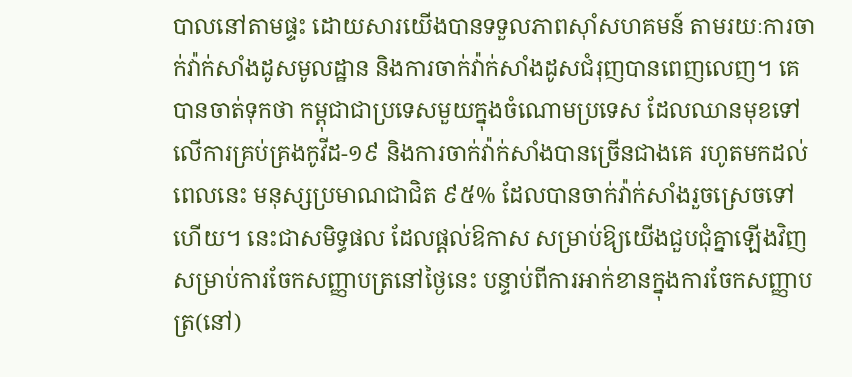បាលនៅតាមផ្ទះ ដោយសារយើងបានទទួលភាពស៊ាំសហគមន៍ តាមរយៈការចាក់វ៉ាក់សាំងដូសមូលដ្ឋាន និងការចាក់វ៉ាក់សាំងដូសជំរុញបានពេញលេញ។ គេបានចាត់ទុកថា កម្ពុជាជាប្រទេសមួយក្នុងចំណោមប្រទេស ដែលឈានមុខទៅលើការគ្រប់គ្រងកូវីដ-១៩ និងការចាក់វ៉ាក់សាំងបានច្រើនជាងគេ រហូតមកដល់ពេលនេះ មនុស្សប្រមាណជាជិត ៩៥% ដែលបានចាក់វ៉ាក់សាំងរួចស្រេចទៅហើយ។ នេះជាសមិទ្ធផល ដែលផ្ដល់ឱកាស សម្រាប់ឱ្យយើងជួបជុំគ្នាឡើងវិញ សម្រាប់ការចែកសញ្ញាបត្រនៅថ្ងៃនេះ បន្ទាប់ពីការអាក់ខានក្នុងការចែកសញ្ញាបត្រ(នៅ)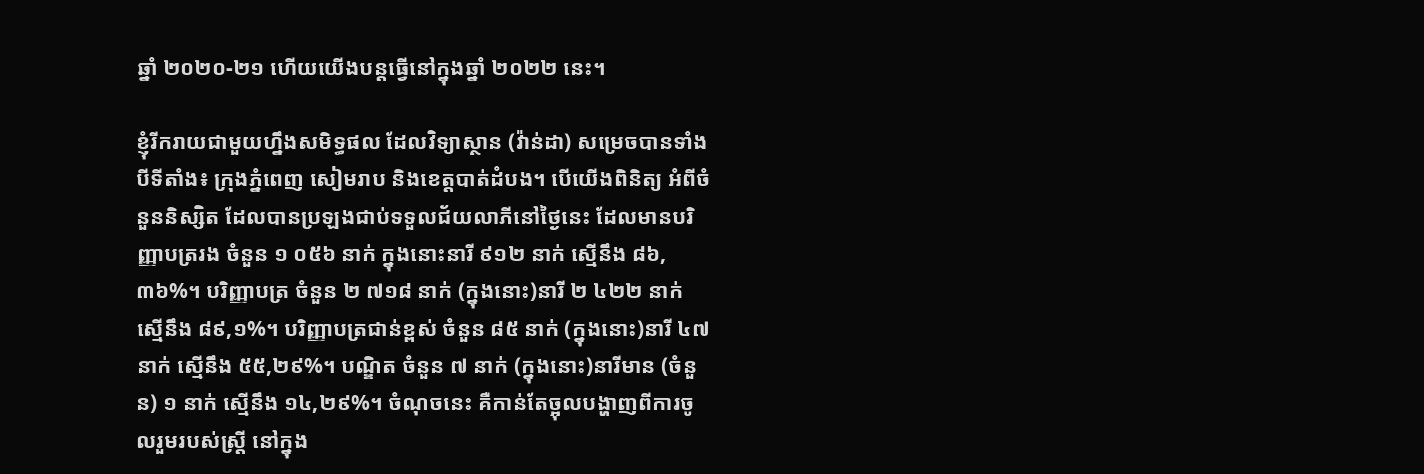ឆ្នាំ ២០២០-២១ ហើយយើងបន្តធ្វើនៅក្នុងឆ្នាំ ២០២២ នេះ។

ខ្ញុំរីករាយជាមួយហ្នឹងសមិទ្ធផល ដែលវិទ្យាស្ថាន (វ៉ាន់ដា) សម្រេចបានទាំងបីទីតាំង៖ ក្រុងភ្នំពេញ សៀមរាប និងខេត្តបាត់ដំបង។ បើយើងពិនិត្យ អំពីចំនួននិស្សិត ដែលបានប្រឡងជាប់ទទួលជ័យលាភីនៅថ្ងៃនេះ ដែលមានបរិញ្ញាបត្ររង ចំនួន ១ ០៥៦ នាក់ ក្នុងនោះនារី ៩១២ នាក់ ស្មើនឹង ៨៦,៣៦%។ បរិញ្ញាបត្រ ចំនួន ២ ៧១៨ នាក់ (ក្នុងនោះ)នារី ២ ៤២២ នាក់ ស្មើនឹង ៨៩,១%។ បរិញ្ញាបត្រជាន់ខ្ពស់ ចំនួន ៨៥ នាក់ (ក្នុងនោះ)នារី ៤៧ នាក់ ស្មើនឹង ៥៥,២៩%។ បណ្ឌិត ចំនួន ៧ នាក់ (ក្នុងនោះ)នារីមាន (ចំនួន) ១ នាក់ ស្មើនឹង ១៤,២៩%។ ចំណុចនេះ គឺកាន់តែច្អុលបង្ហាញពីការចូលរួមរបស់ស្ត្រី នៅក្នុង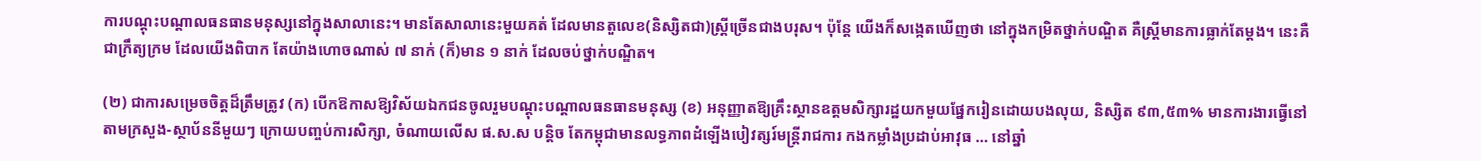ការបណ្ដុះបណ្ដាលធនធានមនុស្សនៅក្នុងសាលានេះ។ មានតែសាលានេះមួយគត់ ដែលមានតួលេខ(និស្សិតជា)ស្ត្រីច្រើនជាងបរុស។ ប៉ុន្តែ យើងក៏សង្កេតឃើញថា នៅក្នុងកម្រិតថ្នាក់បណ្ឌិត គឺស្ត្រីមានការធ្លាក់តែម្ដង។ នេះគឺជាក្រឹត្យក្រម ដែលយើងពិបាក តែយ៉ាងហោចណាស់ ៧ នាក់ (ក៏)មាន ១ នាក់ ដែលចប់ថ្នាក់បណ្ឌិត។

(២) ជាការសម្រេចចិត្តដ៏ត្រឹមត្រូវ (ក) បើកឱកាសឱ្យវិស័យឯកជនចូលរួមបណ្តុះបណ្តាលធនធានមនុស្ស (ខ) អនុញ្ញាតឱ្យគ្រឹះស្ថានឧត្តមសិក្សារដ្ឋយកមួយផ្នែករៀនដោយបងលុយ, និស្សិត ៩៣,៥៣% មានការងារធ្វើនៅតាមក្រសួង-ស្ថាប័ននីមួយៗ ក្រោយបញ្ចប់ការសិក្សា, ចំណាយលើស ផ.ស.ស បន្តិច តែកម្ពុជាមានលទ្ធភាពដំឡើងបៀវត្សរ៍មន្ត្រីរាជការ កងកម្លាំងប្រដាប់អាវុធ … នៅឆ្នាំ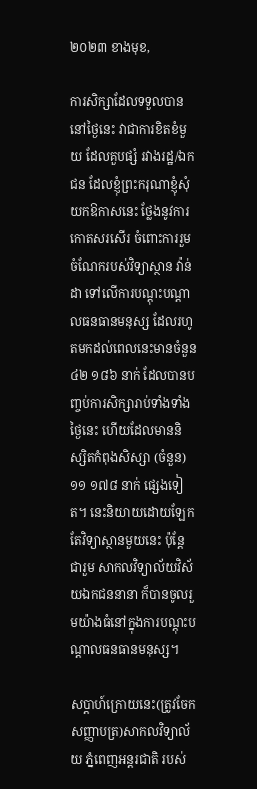២០២៣ ខាងមុខ,

ការសិក្សាដែលទទួលបាននៅថ្ងៃនេះ វាជាការខិតខំមួយ ដែលគួបផ្សំ រវាងរដ្ឋ/ឯកជន ដែលខ្ញុំព្រះករុណាខ្ញុំសុំយកឱកាសនេះ ថ្លែងនូវការកោតសរសើរ ចំពោះការរួមចំណែករបស់វិទ្យាស្ថាន វ៉ាន់ដា ទៅលើការបណ្ដុះបណ្ដាលធនធានមនុស្ស ដែលរហូតមកដល់ពេលនេះមានចំនួន ៤២ ១៨៦ នាក់ ដែលបានបញ្ចប់ការសិក្សារាប់ទាំងទាំងថ្ងៃនេះ ហើយដែលមាននិស្សិតកំពុងសិស្សា (ចំនួន) ១១ ១៧៨ នាក់ ផ្សេងទៀត។ នេះនិយាយដោយឡែកតែវិទ្យាស្ថានមួយនេះ ប៉ុន្តែ ជារួម សាកលវិទ្យាល័យវិស័យឯកជននានា ក៏បានចូលរួមយ៉ាងធំនៅក្នុងការបណ្ដុះបណ្ដាលធនធានមនុស្ស។

សប្ដាហ៍ក្រោយនេះ(ត្រូវចែកសញ្ញាបត្រ)សាកលវិទ្យាល័យ ភ្នំពេញអន្តរជាតិ របស់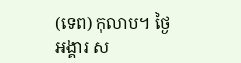(ទេព) កុលាប។ ថ្ងៃអង្គារ ស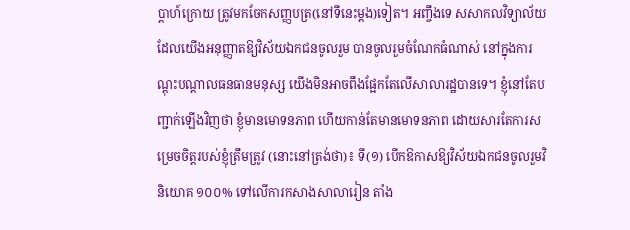ប្ដាហ៍ក្រោយ ត្រូវមកចែកសញ្ញបត្រ(នៅទីនេះម្តង)ទៀត។ អញ្ចឹងទេ សសាកលវិទ្យាល័យដែលយើងអនុញ្ញាតឱ្យវិស័យឯកជនចូលរួម បានចូលរួមចំណែកធំណាស់ នៅក្នុងការណ្ដុះបណ្ដាលធនធានមនុស្ស យើងមិនអាចពឹងផ្អែកតែលើសាលារដ្ឋបានទេ។ ខ្ញុំនៅតែបញ្ជាក់ឡើងវិញថា ខ្ញុំមានមោទនភាព ហើយកាន់តែមានមោទនភាព ដោយសារតែការសម្រេចចិត្តរបស់ខ្ញុំត្រឹមត្រូវ (នោះនៅត្រង់ថា)៖ ទី(១) បើកឱកាសឱ្យវិស័យឯកជនចូលរួមវិនិយោគ ១០០% ទៅលើការកសាងសាលារៀន តាំង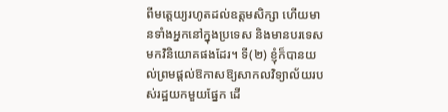ពីមត្តេយ្យរហូតដល់ឧត្តមសិក្សា ហើយមានទាំងអ្នកនៅក្នុងប្រទេស និងមានបរទេសមកវិនិយោគផងដែរ។ ទី(២) ខ្ញុំក៏បានយល់ព្រមផ្ដល់ឱកាសឱ្យសាកលវិទ្យាល័យរបស់រដ្ឋយកមួយផ្នែក ដើ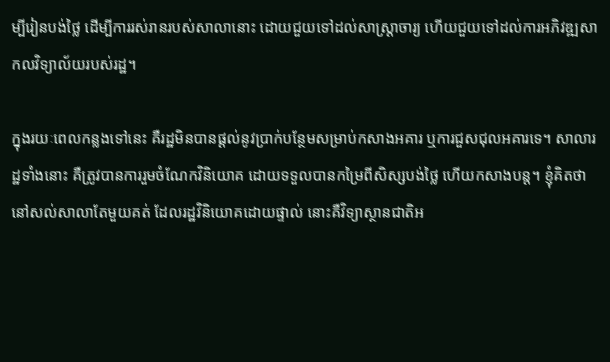ម្បីរៀនបង់ថ្លៃ ដើម្បីការរស់រានរបស់សាលានោះ ដោយជួយទៅដល់សាស្ត្រាចារ្យ ហើយជួយទៅដល់ការអភិវឌ្ឍសាកលវិទ្យាល័យរបស់រដ្ឋ។

ក្នុងរយៈពេលកន្លងទៅនេះ គឺរដ្ឋមិនបានផ្ដល់នូវប្រាក់បន្ថែមសម្រាប់កសាងអគារ ឬការជួសជុលអគារទេ។ សាលារដ្ឋទាំងនោះ គឺត្រូវបានការរួមចំណែកវិនិយោគ ដោយទទួលបានកម្រៃពីសិស្សបង់ថ្លៃ ហើយកសាងបន្ត។ ខ្ញុំគិតថានៅសល់សាលាតែមួយគត់ ដែលរដ្ឋវិនិយោគដោយផ្ទាល់ នោះគឺវិទ្យាស្ថានជាតិអ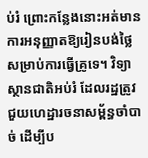ប់រំ ព្រោះកន្លែងនោះអត់មានការអនុញ្ញាតឱ្យរៀនបង់ថ្លៃ សម្រាប់ការធ្វើគ្រូទេ។ វិទ្យាស្ថានជាតិអប់រំ ដែលរដ្ឋត្រូវជួយហេដ្ឋារចនាសម្ព័ន្ធចាំបាច់ ដើម្បីប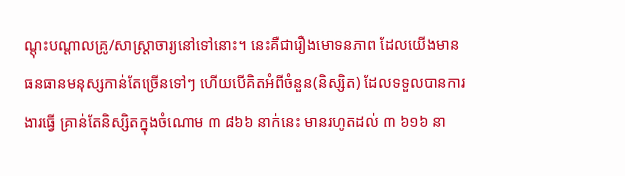ណ្ដុះបណ្ដាលគ្រូ/សាស្ត្រាចារ្យនៅទៅនោះ។ នេះគឺជារឿងមោទនភាព ដែលយើងមានធនធានមនុស្សកាន់តែច្រើនទៅៗ ហើយបើគិតអំពីចំនួន(និស្សិត) ដែលទទួលបានការងារធ្វើ គ្រាន់តែនិស្សិតក្នុងចំណោម ៣ ៨៦៦ នាក់នេះ មានរហូតដល់ ៣ ៦១៦ នា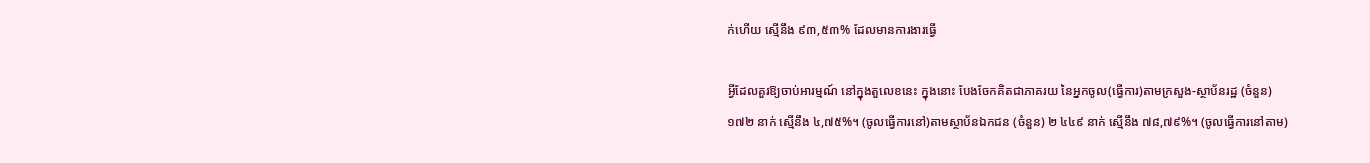ក់ហើយ ស្មើនឹង ៩៣,៥៣% ដែលមានការងារធ្វើ

អ្វីដែលគួរឱ្យចាប់អារម្មណ៍ នៅក្នុងតួលេខនេះ ក្នុងនោះ បែងចែកគិតជាភាគរយ នៃអ្នកចូល(ធ្វើការ)តាមក្រសួង-ស្ថាប័នរដ្ឋ (ចំនួន) ១៧២ នាក់ ស្មើនឹង ៤,៧៥%។ (ចូលធ្វើការនៅ)តាមស្ថាប័នឯកជន (ចំនួន) ២ ៤៤៩ នាក់ ស្មើនឹង ៧៨,៧៩%។ (ចូលធ្វើការនៅតាម)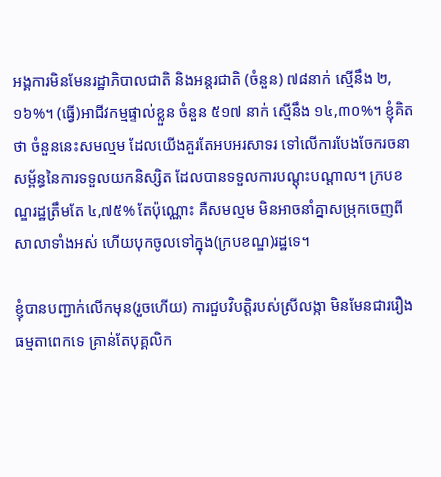អង្គការមិនមែនរដ្ឋាភិបាលជាតិ និងអន្តរជាតិ (ចំនួន) ៧៨នាក់ ស្មើនឹង ២,១៦%។ (ធ្វើ)អាជីវកម្មផ្ទាល់ខ្លួន ចំនួន ៥១៧ នាក់ ស្មើនឹង ១៤,៣០%។ ខ្ញុំគិតថា ចំនួននេះសមល្មម ដែលយើងគួរតែអបអរសាទរ ទៅលើការបែងចែករចនាសម្ព័ន្ធនៃការទទួលយកនិស្សិត ដែលបានទទួលការបណ្ដុះបណ្ដាល។ ក្របខណ្ឌរដ្ឋត្រឹមតែ ៤,៧៥% តែប៉ុណ្ណោះ គឺសមល្មម មិនអាចនាំគ្នាសម្រុកចេញពីសាលាទាំងអស់ ហើយបុកចូលទៅក្នុង(ក្របខណ្ឌ)រដ្ឋទេ។

ខ្ញុំបានបញ្ជាក់លើកមុន(រួចហើយ) ការជួបវិបត្តិរបស់ស្រីលង្កា មិនមែនជាររឿងធម្មតាពេកទេ គ្រាន់តែបុគ្គលិក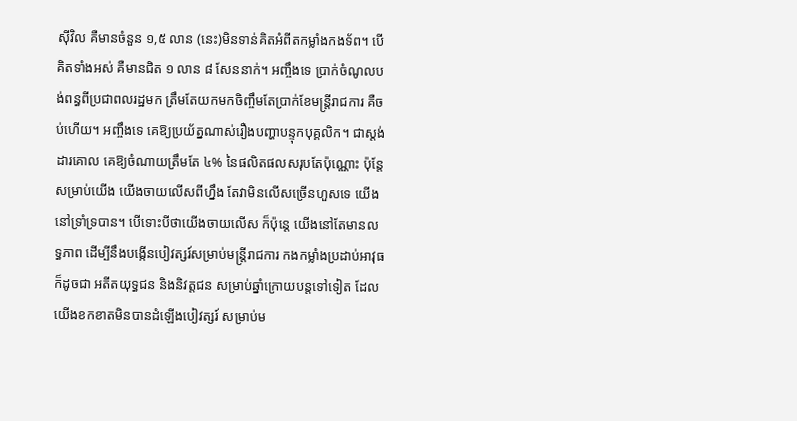ស៊ីវិល គឺមានចំនួន ១,៥ លាន (នេះ)មិនទាន់គិតអំពីតកម្លាំងកងទ័ព។ បើគិតទាំងអស់ គឺមានជិត ១ លាន ៨ សែននាក់។ អញ្ចឹងទេ ប្រាក់ចំណូលបង់ពន្ធពីប្រជាពលរដ្ឋមក ត្រឹមតែយកមកចិញ្ចឹមតែប្រាក់ខែមន្រ្តីរាជការ គឺចប់ហើយ។ អញ្ចឹងទេ គេឱ្យប្រយ័ត្នណាស់រឿងបញ្ហាបន្ទុកបុគ្គលិក។ ជាស្ដង់ដារគោល គេឱ្យចំណាយត្រឹមតែ ៤% នៃផលិតផលសរុបតែប៉ុណ្ណោះ ប៉ុន្តែ សម្រាប់យើង យើងចាយលើសពីហ្នឹង តែវាមិនលើសច្រើនហួសទេ យើងនៅទ្រាំទ្របាន។ បើទោះបីថាយើងចាយលើស ក៏ប៉ុន្តេ យើងនៅតែមានលទ្ធភាព ដើម្បីនឹងបង្កើនបៀវត្សរ៍សម្រាប់មន្រ្តីរាជការ កងកម្លាំងប្រដាប់អាវុធ ក៏ដូចជា អតីតយុទ្ធជន និងនិវត្តជន សម្រាប់ឆ្នាំក្រោយបន្តទៅទៀត ដែលយើងខកខាតមិនបានដំឡើងបៀវត្សរ៍ សម្រាប់ម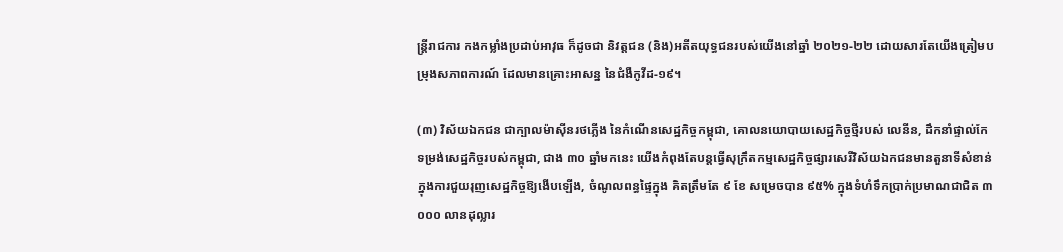ន្រ្តីរាជការ កងកម្លាំងប្រដាប់អាវុធ ក៏ដូចជា និវត្តជន (និង)អតីតយុទ្ធជនរបស់យើងនៅឆ្នាំ ២០២១-២២ ដោយសារតែយើងត្រៀមបម្រុងសភាពការណ៍ ដែលមានគ្រោះអាសន្ន នៃជំងឺកូវីដ-១៩។

(៣) វិស័យឯកជន ជាក្បាលម៉ាស៊ីនរថភ្លើង នៃកំណើនសេដ្ឋកិច្ចកម្ពុជា, គោលនយោបាយសេដ្ឋកិច្ចថ្មីរបស់ លេនីន, ដឹកនាំផ្ទាល់កែទម្រង់សេដ្ឋកិច្ចរបស់កម្ពុជា, ជាង ៣០ ឆ្នាំមកនេះ យើងកំពុងតែបន្តធ្វើសុក្រឹតកម្មសេដ្ឋកិច្ចផ្សារសេរីវិស័យឯកជនមានតួនាទីសំខាន់ ក្នុងការជួយរុញសេដ្ឋកិច្ចឱ្យងើបឡើង, ចំណូលពន្ធផ្ទៃក្នុង គិតត្រឹមតែ ៩ ខែ សម្រេចបាន ៩៥% ក្នុងទំហំទឹកប្រាក់ប្រមាណជាជិត ៣ ០០០ លានដុល្លារ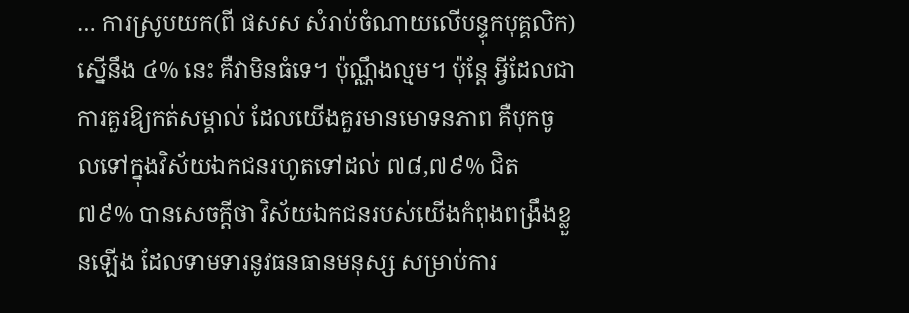… ការស្រូបយក(ពី ផសស សំរាប់ចំណាយលើបន្ទុកបុគ្គលិក) ស្នើនឹង ៤% នេះ គឺវាមិនធំទេ។ ប៉ុណ្ណឹងល្មម។ ប៉ុន្តែ អ្វីដែលជាការគួរឱ្យកត់សម្គាល់ ដែលយើងគួរមានមោទនភាព គឺបុកចូលទៅក្នុងវិស័យឯកជនរហូតទៅដល់ ៧៨,៧៩% ជិត ៧៩% បានសេចក្ដីថា វិស័យឯកជនរបស់យើងកំពុងពង្រឹងខ្លួនឡើង ដែលទាមទារនូវធនធានមនុស្ស សម្រាប់ការ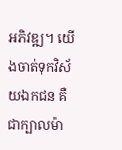អភិវឌ្ឍ។ យើងចាត់ទុកវិស័យឯកជន គឺជាក្បាលម៉ា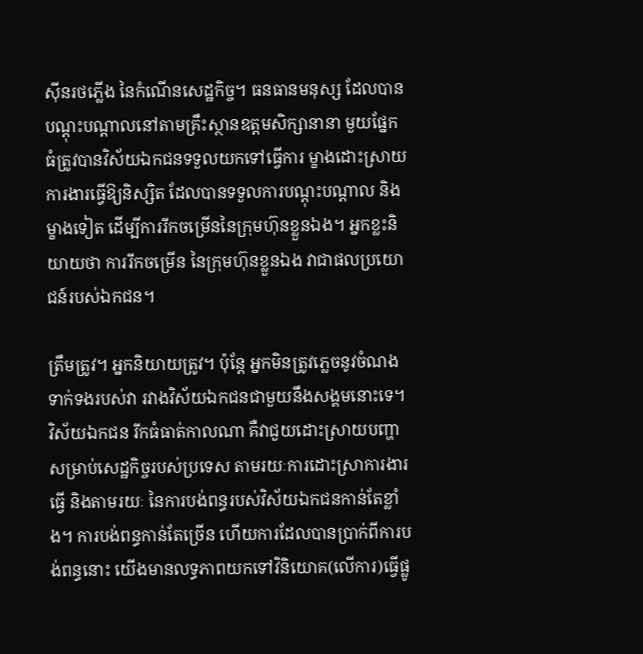ស៊ីនរថភ្លើង នៃកំណើនសេដ្ឋកិច្ច។ ធនធានមនុស្ស ដែលបានបណ្ដុះបណ្ដាលនៅតាមគ្រឹះស្ថានឧត្តមសិក្សានានា មួយផ្នែកធំត្រូវបានវិស័យឯកជនទទួលយកទៅធ្វើការ ម្ខាងដោះស្រាយការងារធ្វើឱ្យនិស្សិត ដែលបានទទួលការបណ្ដុះបណ្ដាល និងម្ខាងទៀត ដើម្បីការរីកចម្រើននៃក្រុមហ៊ុនខ្លួនឯង។ អ្នកខ្លះនិយាយថា ការរីកចម្រើន នៃក្រុមហ៊ុនខ្លួនឯង វាជាផលប្រយោជន៍របស់ឯកជន។

ត្រឹមត្រូវ។ អ្នកនិយាយត្រូវ។ ប៉ុន្តែ អ្នកមិនត្រូវភ្លេចនូវចំណងទាក់ទងរបស់វា រវាងវិស័យឯកជនជាមួយនឹងសង្គមនោះទេ។ វិស័យឯកជន រីកធំធាត់កាលណា គឺវាជួយដោះស្រាយបញ្ហា សម្រាប់សេដ្ឋកិច្ចរបស់ប្រទេស តាមរយៈការដោះស្រាការងារធ្វើ និងតាមរយៈ នៃការបង់ពន្ធរបស់វិស័យឯកជនកាន់តែខ្លាំង។ ការបង់ពន្ធកាន់តែច្រើន ហើយការដែលបានប្រាក់ពីការបង់ពន្ធនោះ យើងមានលទ្ធភាពយកទៅវិនិយោគ(លើការ)ធ្វើផ្លូ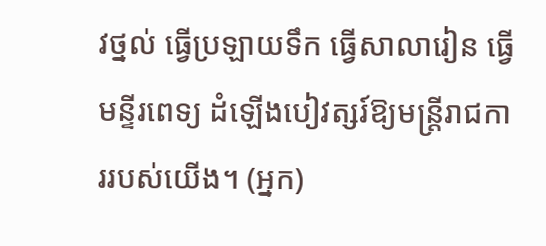វថ្នល់ ធ្វើប្រឡាយទឹក ធ្វើសាលារៀន ធ្វើមន្ទីរពេទ្យ ដំឡើងបៀវត្សរ៍ឱ្យមន្រ្តីរាជការរបស់យើង។ (អ្នក)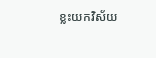ខ្លះយកវិស័យ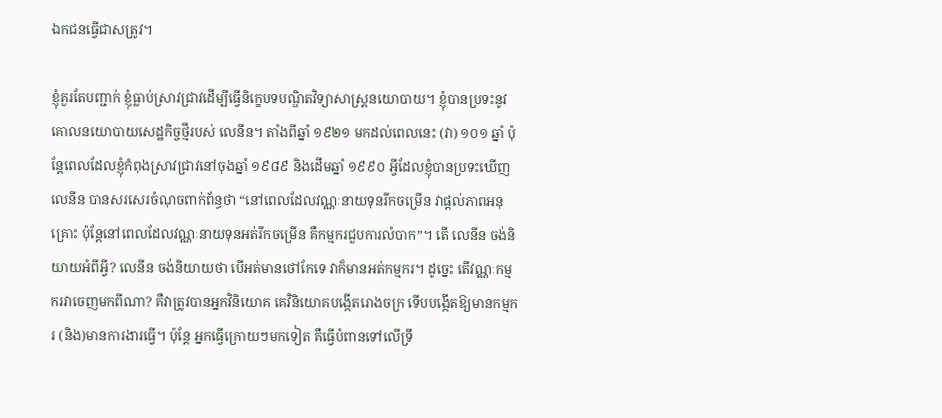ឯកជនធ្វើជាសត្រូវ។

ខ្ញុំគួរតែបញ្ជាក់ ខ្ញុំធ្លាប់ស្រាវជ្រាវដើម្បីធ្វើនិក្ខេបទបណ្ឌិតវិទ្យាសាស្រ្តនយោបាយ។ ខ្ញុំបានប្រទះនូវគោលនយោបាយសេដ្ឋកិច្ចថ្មីរបស់ លេនីន។ តាំងពីឆ្នាំ ១៩២១ មកដល់ពេលនេះ (វា) ១០១ ឆ្នាំ ប៉ុន្តែពេលដែលខ្ញុំកំពុងស្រាវជ្រាវនៅចុងឆ្នាំ ១៩៨៩ និងដើមឆ្នាំ ១៩៩០ អ្វីដែលខ្ញុំបានប្រទះឃើញ លេនីន បានសរសេរចំណុចពាក់ព័ន្ធថា “នៅពេលដែលវណ្ណៈនាយទុនរីកចម្រើន វាផ្ដល់ភាពអនុគ្រោះ ប៉ុន្តែនៅពេលដែលវណ្ណៈនាយទុនអត់រីកចម្រើន គឺកម្មករជួបការលំបាក”។ តើ លេនីន ចង់និយាយអំពីអ្វី? លេនីន ចង់និយាយថា បើអត់មានថៅកែទេ វាក៏មានអត់កម្មករ។ ដូច្នេះ តើវណ្ណៈកម្មករវាចេញមកពីណា? គឺវាត្រូវបានអ្នកវិនិយោគ គេវិនិយោគបង្កើតរោងចក្រ ទើបបង្កើតឱ្យមានកម្មករ (និង)មានការងារធ្វើ។ ប៉ុន្តែ អ្នកធ្វើក្រោយៗមកទៀត គឺធ្វើបំពានទៅលើទ្រឹ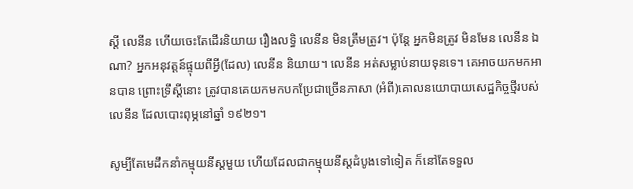ស្ដី លេនីន ហើយចេះតែដើរនិយាយ រឿងលទ្ធិ លេនីន មិនត្រឹមត្រូវ។ ប៉ុន្តែ អ្នកមិនត្រូវ មិនមែន លេនីន ឯណា? អ្នកអនុវត្តន៍ផ្ទុយពីអ្វី(ដែល) លេនីន និយាយ។ លេនីន អត់សម្លាប់នាយទុនទេ។ គេអាចយកមកអានបាន ព្រោះទ្រឹស្ដីនោះ ត្រូវបានគេយកមកបកប្រែជាច្រើនភាសា (អំពី)គោលនយោបាយសេដ្ឋកិច្ចថ្មីរបស់ លេនីន ដែលបោះពុម្ភនៅឆ្នាំ ១៩២១។

សូម្បីតែមេដឹកនាំកម្មុយនីស្ដមួយ ហើយដែលជាកម្មុយនីស្ដដំបូងទៅទៀត ក៏នៅតែទទួល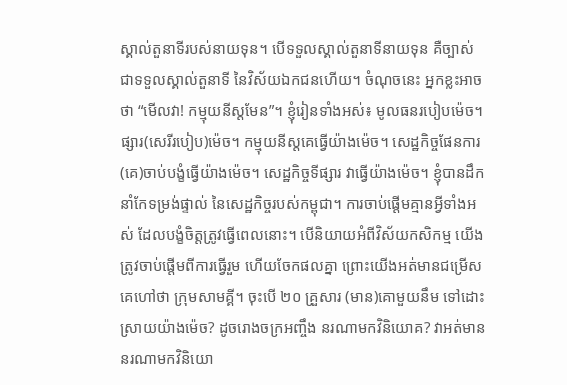ស្គាល់តួនាទីរបស់នាយទុន។ បើទទួលស្គាល់តួនាទីនាយទុន គឺច្បាស់ជាទទួលស្គាល់តួនាទី នៃវិស័យឯកជនហើយ។ ចំណុចនេះ អ្នកខ្លះអាចថា “មើលវា! កម្មុយនីស្ដមែន”។ ខ្ញុំរៀនទាំងអស់៖ មូលធនរបៀបម៉េច។ ផ្សារ(សេរីរបៀប)ម៉េច។ កម្មុយនីស្ដគេធ្វើយ៉ាងម៉េច។ សេដ្ឋកិច្ចផែនការ (គេ)ចាប់បង្ខំធ្វើយ៉ាងម៉េច។ សេដ្ឋកិច្ចទីផ្សារ វាធ្វើយ៉ាងម៉េច។ ខ្ញុំបានដឹកនាំកែទម្រង់ផ្ទាល់ នៃសេដ្ឋកិច្ចរបស់កម្ពុជា។ ការចាប់ផ្ដើមគ្មានអ្វីទាំងអស់ ដែលបង្ខំចិត្តត្រូវធ្វើពេលនោះ។ បើនិយាយអំពីវិស័យកសិកម្ម យើងត្រូវចាប់ផ្ដើមពីការធ្វើរួម ហើយចែកផលគ្នា ព្រោះយើងអត់មានជម្រើស គេហៅថា ក្រុមសាមគ្គី។ ចុះបើ ២០ គ្រួសារ (មាន)គោមួយនឹម ទៅដោះស្រាយយ៉ាងម៉េច? ដូចរោងចក្រអញ្ចឹង នរណាមកវិនិយោគ? វាអត់មាននរណាមកវិនិយោ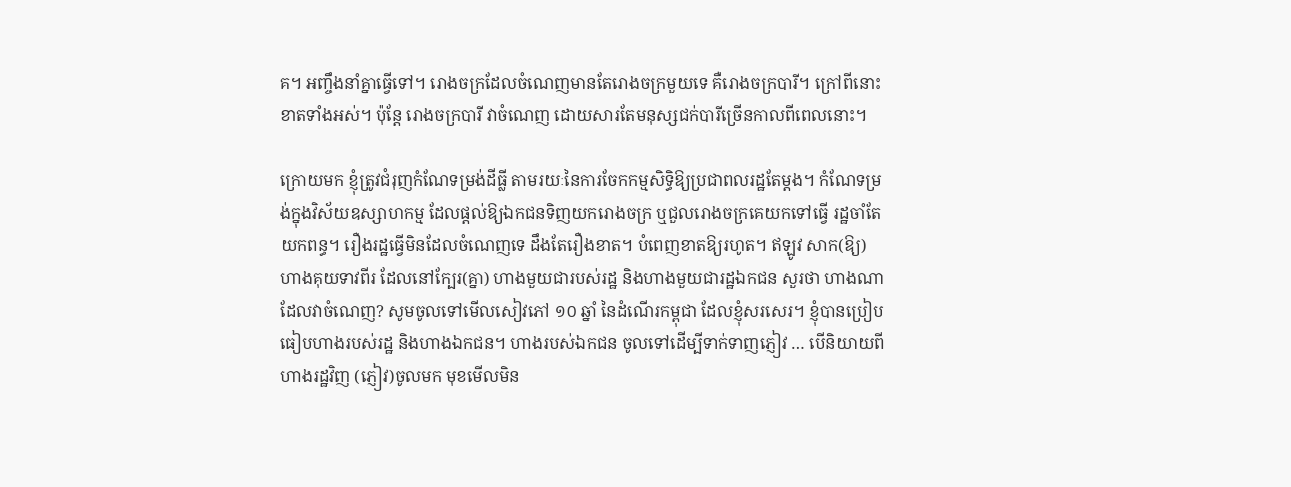គ។ អញ្ចឹងនាំគ្នាធ្វើទៅ។ រោងចក្រដែលចំណេញមានតែរោងចក្រមួយទេ គឺរោងចក្របារី។ ក្រៅពីនោះ ខាតទាំងអស់។ ប៉ុន្តែ រោងចក្របារី វាចំណេញ ដោយសារតែមនុស្សជក់បារីច្រើនកាលពីពេលនោះ។

ក្រោយមក ខ្ញុំត្រូវជំរុញកំណែទម្រង់ដីធ្លី តាមរយៈនៃការចែកកម្មសិទ្ធិឱ្យប្រជាពលរដ្ឋតែម្ដង។ កំណែទម្រង់ក្នុងវិស័យឧស្សាហកម្ម ដែលផ្ដល់ឱ្យឯកជនទិញយករោងចក្រ ឬជួលរោងចក្រគេយកទៅធ្វើ រដ្ឋចាំតែយកពន្ធ។ រឿងរដ្ឋធ្វើមិនដែលចំណេញទេ ដឹងតែរឿងខាត។ បំពេញខាតឱ្យរហូត។ ឥឡូវ សាក(ឱ្យ)ហាងគុយទាវពីរ ដែលនៅក្បែរ(គ្នា) ហាងមួយជារបស់រដ្ឋ និងហាងមួយជារដ្ឋឯកជន សួរថា ហាងណាដែលវាចំណេញ? សូមចូលទៅមើលសៀវភៅ ១០ ឆ្នាំ នៃដំណើរកម្ពុជា ដែលខ្ញុំសរសេរ។ ខ្ញុំបានប្រៀបធៀបហាងរបស់រដ្ឋ និងហាងឯកជន។ ហាងរបស់ឯកជន ចូលទៅដើម្បីទាក់ទាញភ្ញៀវ … បើនិយាយពីហាងរដ្ឋវិញ (ភ្ញៀវ)ចូលមក មុខមើលមិន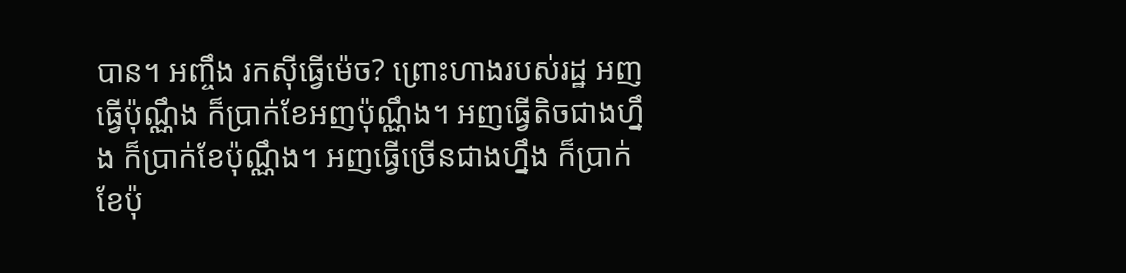បាន។ អញ្ចឹង រកស៊ីធ្វើម៉េច? ព្រោះហាងរបស់រដ្ឋ អញធ្វើប៉ុណ្ណឹង ក៏ប្រាក់ខែអញប៉ុណ្ណឹង។ អញធ្វើតិចជាងហ្នឹង ក៏ប្រាក់ខែប៉ុណ្ណឹង។ អញធ្វើច្រើនជាងហ្នឹង ក៏ប្រាក់ខែប៉ុ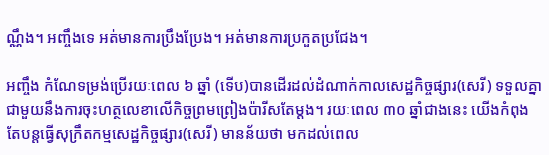ណ្ណឹង។ អញ្ចឹងទេ អត់មានការប្រឹងប្រែង។ អត់មានការប្រកួតប្រជែង។

អញ្ចឹង កំណែទម្រង់ប្រើរយៈពេល ៦ ឆ្នាំ (ទើប)បានដើរដល់ដំណាក់កាលសេដ្ឋកិច្ចផ្សារ(សេរី) ទទួលគ្នាជាមួយនឹងការចុះហត្ថលេខាលើកិច្ចព្រមព្រៀងប៉ារីសតែម្ដង។ រយៈពេល ៣០ ឆ្នាំជាងនេះ យើងកំពុងតែបន្តធ្វើសុក្រឹតកម្មសេដ្ឋកិច្ចផ្សារ(សេរី) មានន័យថា មកដល់ពេល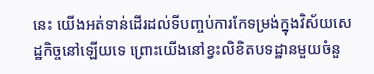នេះ យើងអត់ទាន់ដើរដល់ទីបញ្ចប់ការកែទម្រង់ក្នុងវិស័យសេដ្ឋកិច្ចនៅឡើយទេ ព្រោះយើងនៅខ្វះលិខិតបទដ្ឋានមួយចំនួ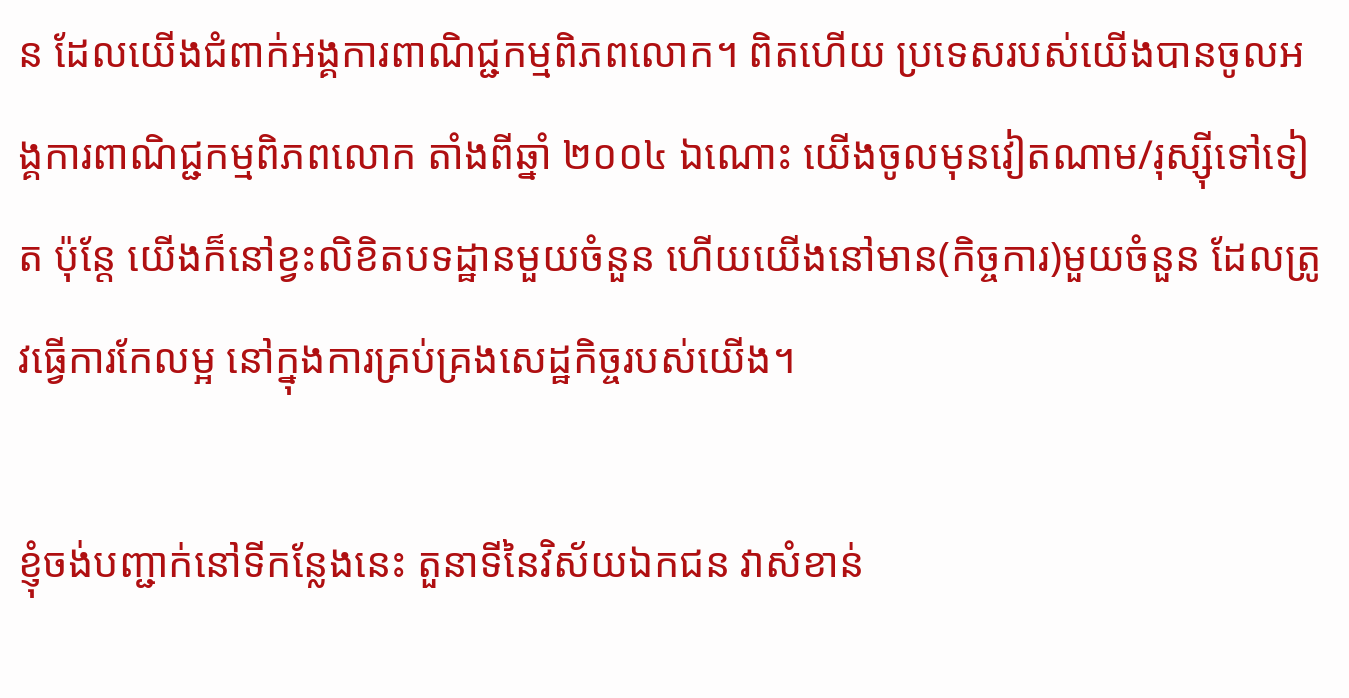ន ដែលយើងជំពាក់អង្គការពាណិជ្ជកម្មពិភពលោក។ ពិតហើយ ប្រទេសរបស់យើងបានចូលអង្គការពាណិជ្ជកម្មពិភពលោក តាំងពីឆ្នាំ ២០០៤ ឯណោះ យើងចូលមុនវៀតណាម/រុស្ស៊ីទៅទៀត ប៉ុន្តែ យើងក៏នៅខ្វះលិខិតបទដ្ឋានមួយចំនួន ហើយយើងនៅមាន(កិច្ចការ)មួយចំនួន ដែលត្រូវធ្វើការកែលម្អ នៅក្នុងការគ្រប់គ្រងសេដ្ឋកិច្ចរបស់យើង។

ខ្ញុំចង់បញ្ជាក់នៅទីកន្លែងនេះ តួនាទីនៃវិស័យឯកជន វាសំខាន់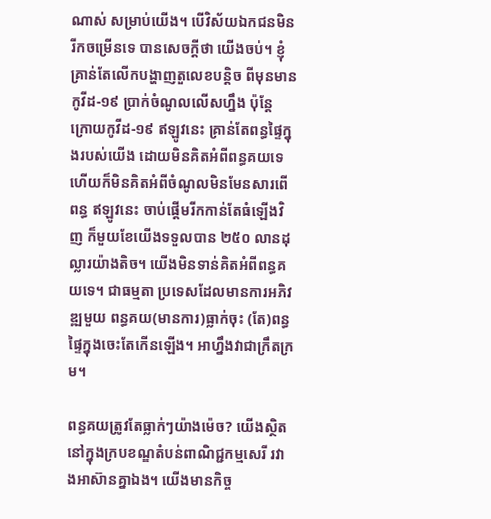ណាស់ សម្រាប់យើង។ បើវិស័យឯកជនមិនរីកចម្រើនទេ បានសេចក្ដីថា យើងចប់។ ខ្ញុំគ្រាន់តែលើកបង្ហាញតួលេខបន្ដិច ពីមុនមានកូវីដ-១៩ ប្រាក់ចំណូលលើសហ្នឹង ប៉ុន្តែ ក្រោយកូវីដ-១៩ ឥឡូវនេះ គ្រាន់តែពន្ធផ្ទៃក្នុងរបស់យើង ដោយមិនគិតអំពីពន្ធគយទេ ហើយក៏មិនគិតអំពីចំណូលមិនមែនសារពើពន្ធ ឥឡូវនេះ ចាប់ផ្ដើមរីកកាន់តែធំឡើងវិញ ក៏មួយខែយើងទទួលបាន ២៥០ លានដុល្លារយ៉ាងតិច។ យើងមិនទាន់គិតអំពីពន្ធគយទេ។ ជាធម្មតា ប្រទេសដែលមានការអភិវឌ្ឍមួយ ពន្ធគយ(មានការ)ធ្លាក់ចុះ (តែ)ពន្ធផ្ទៃក្នុងចេះតែកើនឡើង។ អាហ្នឹងវាជាក្រឹតក្រម។

ពន្ធគយត្រូវតែធ្លាក់ៗយ៉ាងម៉េច? យើងស្ថិតនៅក្នុងក្របខណ្ឌតំបន់ពាណិជ្ជកម្មសេរី រវាងអាស៊ានគ្នាឯង។ យើងមានកិច្ច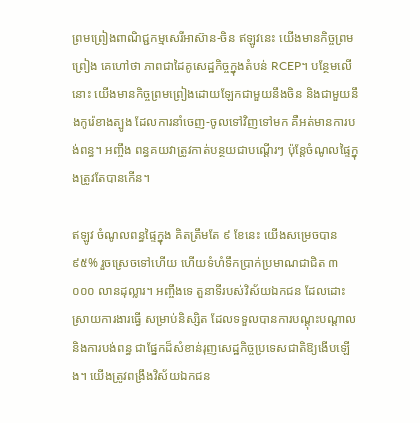ព្រមព្រៀងពាណិជ្ជកម្មសេរីអាស៊ាន-ចិន ឥឡូវនេះ យើងមានកិច្ចព្រមព្រៀង គេហៅថា ភាពជាដៃគូសេដ្ឋកិច្ចក្នុងតំបន់ RCEP។ បន្ថែមលើនោះ យើងមានកិច្ចព្រមព្រៀងដោយឡែកជាមួយនឹងចិន និងជាមួយនឹងកូរ៉េខាងត្បូង ដែលការនាំចេញ-ចូលទៅវិញទៅមក គឺអត់មានការបង់ពន្ធ។ អញ្ចឹង ពន្ធគយវាត្រូវកាត់បន្ថយជាបណ្ដើរៗ ប៉ុន្តែចំណូលផ្ទៃក្នុងត្រូវតែបានកើន។

ឥឡូវ ចំណូលពន្ធផ្ទៃក្នុង គិតត្រឹមតែ ៩ ខែនេះ យើងសម្រេចបាន ៩៥% រួចស្រេចទៅហើយ ហើយទំហំទឹកប្រាក់ប្រមាណជាជិត ៣ ០០០ លានដុល្លារ។ អញ្ចឹងទេ តួនាទីរបស់វិស័យឯកជន ដែលដោះស្រាយការងារធ្វើ សម្រាប់និស្សិត ដែលទទួលបានការបណ្ដុះបណ្ដាល និងការបង់ពន្ធ ជាផ្នែកដ៏សំខាន់រុញសេដ្ឋកិច្ចប្រទេសជាតិឱ្យងើបឡើង។ យើងត្រូវពង្រឹងវិស័យឯកជន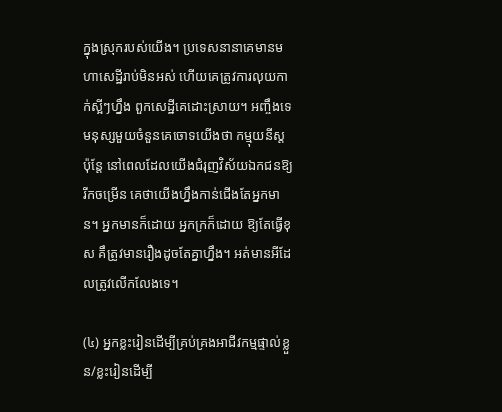ក្នុងស្រុករបស់យើង។ ប្រទេសនានាគេមានមហាសេដ្ឋីរាប់មិនអស់ ហើយគេត្រូវការលុយកាក់ស្អីៗហ្នឹង ពួកសេដ្ឋីគេដោះស្រាយ។ អញ្ចឹងទេ មនុស្សមួយចំនួនគេចោទយើងថា កម្មុយនីស្ដ ប៉ុន្តែ នៅពេលដែលយើងជំរុញវិស័យឯកជនឱ្យរីកចម្រើន គេថាយើងហ្នឹងកាន់ជើងតែអ្នកមាន។ អ្នកមានក៏ដោយ អ្នកក្រក៏ដោយ ឱ្យតែធ្វើខុស គឹត្រូវមានរឿងដូចតែគ្នាហ្នឹង។ អត់មានអីដែលត្រូវលើកលែងទេ។

(៤) អ្នកខ្លះរៀនដើម្បីគ្រប់គ្រងអាជីវកម្មផ្ទាល់ខ្លួន/ខ្លះរៀនដើម្បី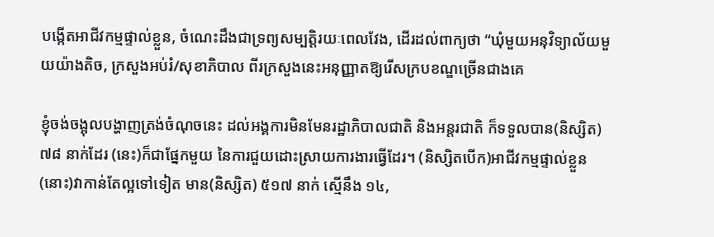បង្កើតអាជីវកម្មផ្ទាល់ខ្លួន, ចំណេះដឹងជាទ្រព្យសម្បត្តិរយៈពេលវែង, ដើរដល់ពាក្យថា “ឃុំមួយអនុវិទ្យាល័យមួយយ៉ាងតិច, ក្រសួងអប់រំ/សុខាភិបាល ពីរក្រសួងនេះអនុញ្ញាតឱ្យរើសក្របខណ្ឌច្រើនជាងគេ

ខ្ញុំចង់ចង្អុលបង្ហាញត្រង់ចំណុចនេះ ដល់អង្គការមិនមែនរដ្ឋាភិបាលជាតិ និងអន្តរជាតិ ក៏ទទួលបាន(និស្សិត) ៧៨ នាក់ដែរ (នេះ)ក៏ជាផ្នែកមួយ នៃការជួយដោះស្រាយការងារធ្វើដែរ។ (និស្សិតបើក)អាជីវកម្មផ្ទាល់ខ្លួន (នោះ)វាកាន់តែល្អទៅទៀត មាន(និស្សិត) ៥១៧ នាក់ ស្មើនឹង ១៤,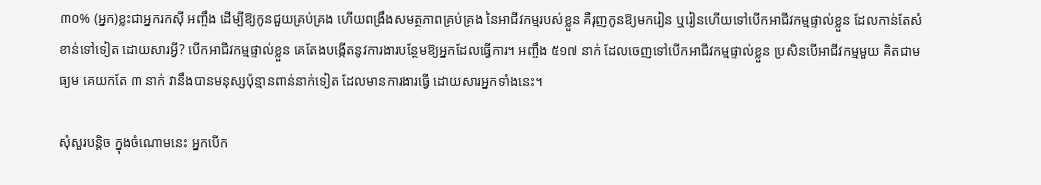៣០% (អ្នក)ខ្លះជាអ្នករកស៊ី អញ្ចឹង ដើម្បីឱ្យកូនជួយគ្រប់គ្រង ហើយពង្រឹងសមត្ថភាពគ្រប់គ្រង នៃអាជីវកម្មរបស់ខ្លួន គឺរុញកូនឱ្យមករៀន ឬរៀនហើយទៅបើកអាជីវកម្មផ្ទាល់ខ្លួន ដែលកាន់តែសំខាន់ទៅទៀត ដោយសារអ្វី? បើកអាជីវកម្មផ្ទាល់ខ្លួន គេតែងបង្កើតនូវការងារបន្ថែមឱ្យអ្នកដែលធ្វើការ។ អញ្ចឹង ៥១៧ នាក់ ដែលចេញទៅបើកអាជីវកម្មផ្ទាល់ខ្លួន ប្រសិនបើអាជីវកម្មមួយ គិតជាមធ្យម គេយកតែ ៣ នាក់ វានឹងបានមនុស្សប៉ុន្មានពាន់នាក់ទៀត ដែលមានការងារធ្វើ ដោយសារអ្នកទាំងនេះ។

សុំសួរបន្ដិច ក្នុងចំណោមនេះ អ្នកបើក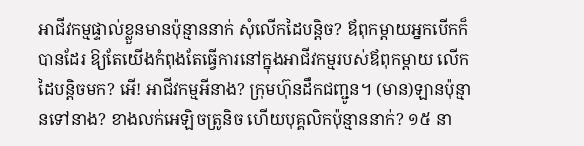អាជីវកម្មផ្ទាល់ខ្លួនមានប៉ុន្មាននាក់ សុំលើកដៃបន្ដិច? ឪពុកម្ដាយអ្នកបើកក៏បានដែរ ឱ្យតែយើងកំពុងតែធ្វើការនៅក្នុងអាជីវកម្មរបស់ឪពុកម្ដាយ លើកដៃបន្ដិចមក? អើ! អាជីវកម្មអីនាង? ក្រុមហ៊ុនដឹកជញ្ជូន។ (មាន)ឡានប៉ុន្មានទៅនាង? ខាងលក់អេឡិចត្រូនិច ហើយបុគ្គលិកប៉ុន្មាននាក់? ១៥ នា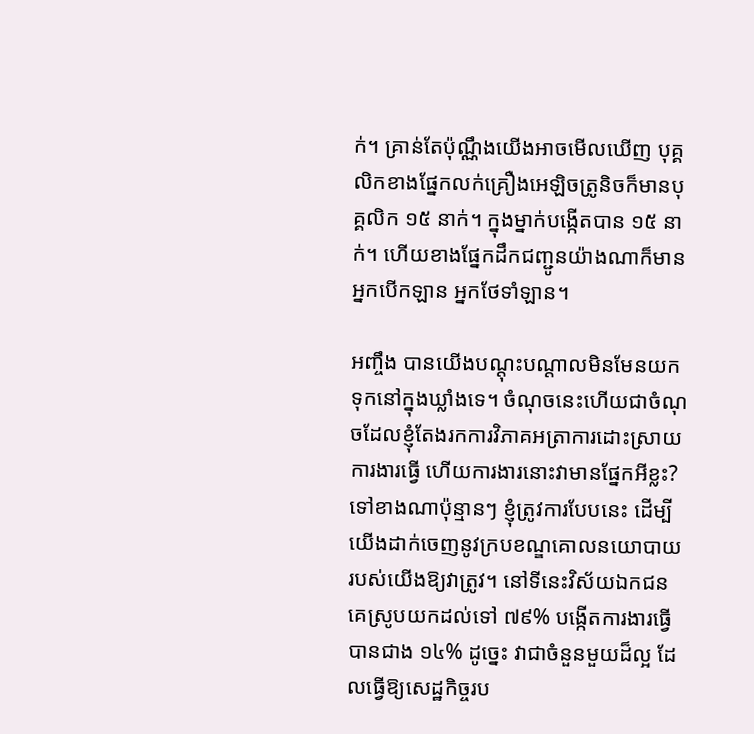ក់។ គ្រាន់តែប៉ុណ្ណឹងយើងអាចមើលឃើញ បុគ្គលិកខាងផ្នែកលក់គ្រឿងអេឡិចត្រូនិចក៏មានបុគ្គលិក ១៥ នាក់។ ក្នុងម្នាក់បង្កើតបាន ១៥ នាក់។ ហើយខាងផ្នែកដឹកជញ្ជូនយ៉ាងណាក៏មានអ្នកបើកឡាន អ្នកថែទាំឡាន។

អញ្ចឹង បានយើងបណ្តុះបណ្តាលមិនមែនយកទុកនៅក្នុងឃ្លាំងទេ។ ចំណុចនេះហើយជាចំណុចដែលខ្ញុំតែងរកការវិភាគអត្រាការដោះស្រាយការងារធ្វើ ហើយការងារនោះវាមានផ្នែកអីខ្លះ? ទៅខាងណាប៉ុន្មានៗ ខ្ញុំត្រូវការបែបនេះ ដើម្បីយើងដាក់ចេញនូវក្របខណ្ឌគោលនយោបាយរបស់យើងឱ្យវាត្រូវ។ នៅទីនេះវិស័យឯកជនគេស្រូបយកដល់ទៅ ៧៩% បង្កើតការងារធ្វើបានជាង ១៤% ដូច្នេះ វាជាចំនួនមួយដ៏ល្អ ដែលធ្វើឱ្យសេដ្ឋកិច្ចរប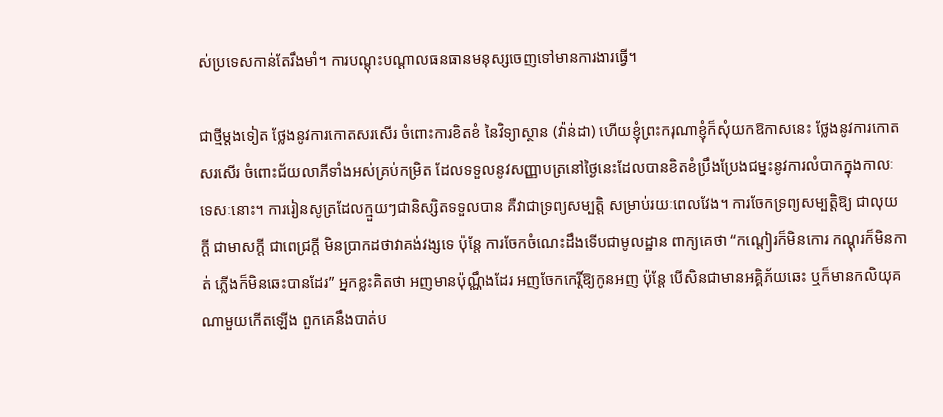ស់ប្រទេសកាន់តែរឹងមាំ។ ការបណ្តុះបណ្តាលធនធានមនុស្សចេញទៅមានការងារធ្វើ។

ជាថ្មីម្តងទៀត ថ្លែងនូវការកោតសរសើរ ចំពោះការខិតខំ នៃវិទ្យាស្ថាន (វ៉ាន់ដា) ហើយខ្ញុំព្រះករុណាខ្ញុំក៏សុំយកឱកាសនេះ ថ្លែងនូវការកោតសរសើរ ចំពោះជ័យលាភីទាំងអស់គ្រប់កម្រិត ដែលទទួលនូវសញ្ញាបត្រនៅថ្ងៃនេះដែលបានខិតខំប្រឹងប្រែងជម្នះនូវការលំបាកក្នុងកាលៈទេសៈនោះ។ ការរៀនសូត្រដែលក្មួយៗជានិស្សិតទទួលបាន គឺវាជាទ្រព្យសម្បត្តិ សម្រាប់រយៈពេលវែង។ ការចែកទ្រព្យសម្បត្តិឱ្យ ជាលុយក្តី ជាមាសក្តី ជាពេជ្រក្តី មិនប្រាកដថាវាគង់វង្សទេ ប៉ុន្តែ ការចែកចំណេះដឹងទើបជាមូលដ្ឋាន ពាក្យគេថា “កណ្តៀរក៏មិនកោរ កណ្ដុរក៏មិនកាត់ ភ្លើងក៏មិនឆេះបានដែរ” អ្នកខ្លះគិតថា អញមានប៉ុណ្ណឹងដែរ អញចែកកេរ្តិ៍ឱ្យកូនអញ ប៉ុន្តែ បើសិនជាមានអគ្គិភ័យឆេះ ឬក៏មានកលិយុគណាមួយកើតឡើង ពួកគេនឹងបាត់ប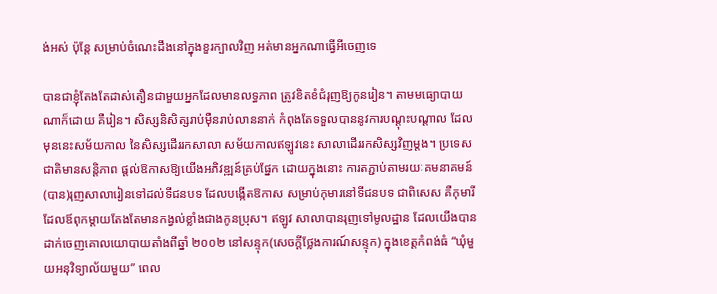ង់អស់ ប៉ុន្តែ សម្រាប់ចំណេះដឹងនៅក្នុងខួរក្បាលវិញ អត់មានអ្នកណាធ្វើអីចេញទេ

បានជាខ្ញុំតែងតែដាស់តឿនជាមួយអ្នកដែលមានលទ្ធភាព ត្រូវខិតខំជំរុញឱ្យកូនរៀន។ តាមមធ្យោបាយណាក៏ដោយ គឺរៀន។ សិស្សនិសិត្សរាប់ម៉ឺនរាប់លាននាក់ កំពុងតែទទួលបាននូវការបណ្តុះបណ្តាល ដែលមុននេះសម័យកាល នៃសិស្សដើររកសាលា សម័យកាលឥឡូវនេះ សាលាដើររកសិស្សវិញម្តង។ ប្រទេសជាតិមានសន្តិភាព ផ្តល់ឱកាសឱ្យយើងអភិវឌ្ឍន៍គ្រប់ផ្នែក ដោយក្នុងនោះ ការតភ្ជាប់តាមរយៈគមនាគមន៍ (បាន)រុញសាលារៀនទៅដល់ទីជនបទ ដែលបង្កើតឱកាស សម្រាប់កុមារនៅទីជនបទ ជាពិសេស គឺកុមារី ដែលឪពុកម្តាយតែងតែមានកង្វល់ខ្លាំងជាងកូនប្រុស។ ឥឡូវ សាលាបានរុញទៅមូលដ្ឋាន ដែលយើងបានដាក់ចេញគោលយោបាយតាំងពីឆ្នាំ ២០០២ នៅសន្ទុក(សេចក្តីថ្លែងការណ៍សន្ទុក) ក្នុងខេត្តកំពង់ធំ “ឃុំមួយអនុវិទ្យាល័យមួយ” ពេល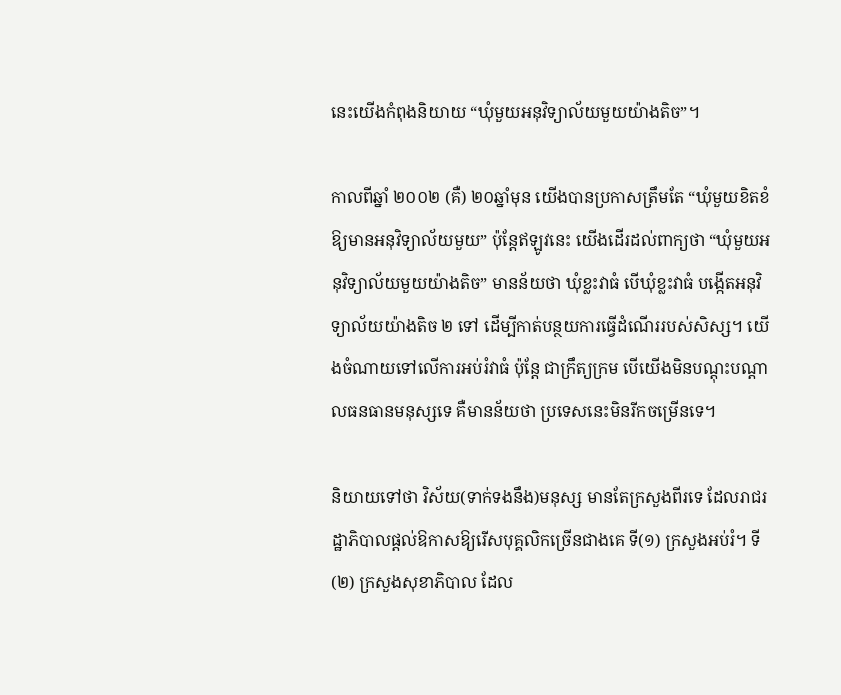នេះយើងកំពុងនិយាយ “ឃុំមួយអនុវិទ្យាល័យមួយយ៉ាងតិច”។

កាលពីឆ្នាំ ២០០២ (គឺ) ២០ឆ្នាំមុន យើងបានប្រកាសត្រឹមតែ “ឃុំមួយខិតខំឱ្យមានអនុវិទ្យាល័យមួយ” ប៉ុន្តែឥឡូវនេះ យើងដើរដល់ពាក្យថា “ឃុំមួយអនុវិទ្យាល័យមួយយ៉ាងតិច” មានន័យថា ឃុំខ្លះវាធំ បើឃុំខ្លះវាធំ បង្កើតអនុវិទ្យាល័យយ៉ាងតិច ២ ទៅ ដើម្បីកាត់បន្ថយការធ្វើដំណើររបស់សិស្ស។ យើងចំណាយទៅលើការអប់រំវាធំ ប៉ុន្តែ ជាក្រឹត្យក្រម បើយើងមិនបណ្តុះបណ្តាលធនធានមនុស្សទេ គឺមានន័យថា ប្រទេសនេះមិនរីកចម្រើនទេ។

និយាយទៅថា វិស័យ(ទាក់ទងនឹង)មនុស្ស មានតែក្រសួងពីរទេ ដែលរាជរដ្ឋាភិបាលផ្តល់ឱកាសឱ្យរើសបុគ្គលិកច្រើនជាងគេ ទី(១) ក្រសួងអប់រំ។ ទី(២) ក្រសួងសុខាភិបាល ដែល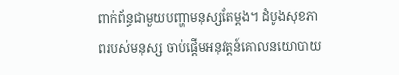ពាក់ព័ន្ធជាមួយបញ្ហាមនុស្សតែម្តង។ ដំបូងសុខភាពរបស់មនុស្ស ចាប់ផ្តើមអនុវត្តន៍គោលនយោបាយ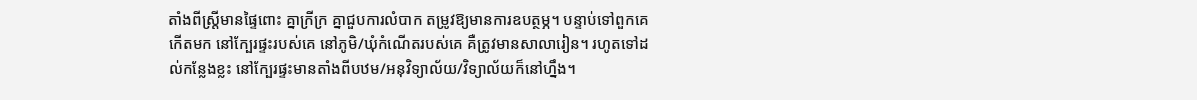តាំងពីស្ត្រីមានផ្ទៃពោះ គ្នាក្រីក្រ គ្នាជួបការលំបាក តម្រូវឱ្យមានការឧបត្ថម្ភ។ បន្ទាប់ទៅពួកគេកើតមក នៅក្បែរផ្ទះរបស់គេ នៅភូមិ/ឃុំកំណើតរបស់គេ គឺត្រូវមានសាលារៀន។ រហូតទៅដល់កន្លែងខ្លះ នៅក្បែរផ្ទះមានតាំងពីបឋម/អនុវិទ្យាល័យ/វិទ្យាល័យក៏នៅហ្នឹង។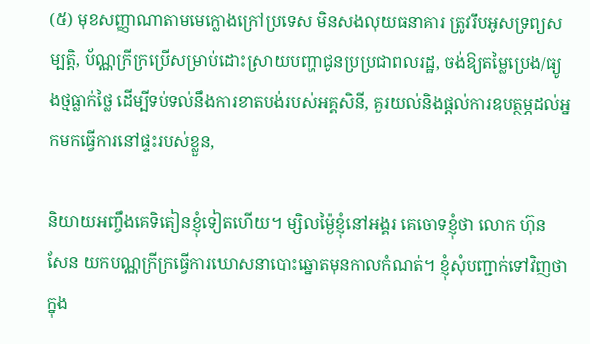(៥) មុខសញ្ញាណាតាមមេក្លោងក្រៅប្រទេស មិនសងលុយធនាគារ ត្រូវរឹបអូសទ្រព្យសម្បត្តិ, ប័ណ្ណក្រីក្រប្រើសម្រាប់ដោះស្រាយបញ្ហាជូនប្រប្រជាពលរដ្ឋ, ចង់ឱ្យតម្លៃប្រេង/ធ្យូងថ្មធ្លាក់ថ្លៃ ដើម្បីទប់ទល់នឹងការខាតបង់របស់អគ្គសិនី, គួរយល់និងផ្តល់ការឧបត្ថម្ភដល់អ្នកមកធ្វើការនៅផ្ទះរបស់ខ្លួន,

និយាយអញ្ចឹងគេទិតៀនខ្ញុំទៀតហើយ។ ម្សិលម្ង៉ៃខ្ញុំនៅអង្គរ គេចោទខ្ញុំថា លោក ហ៊ុន សែន យកបណ្ណក្រីក្រធ្វើការឃោសនាបោះឆ្នោតមុនកាលកំណត់។ ខ្ញុំសុំបញ្ជាក់ទៅវិញថា ក្នុង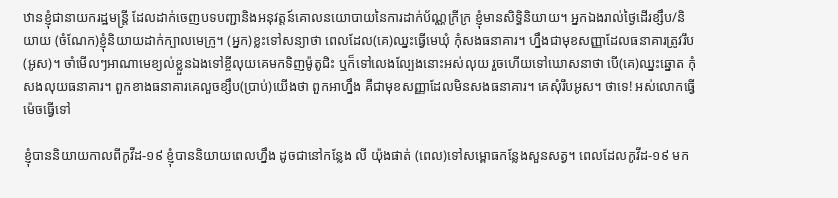ឋានខ្ញុំជានាយករដ្ឋមន្ត្រី ដែលដាក់ចេញបទបញ្ជានិងអនុវត្តន៍គោលនយោបាយនៃការដាក់ប័ណ្ណក្រីក្រ ខ្ញុំមានសិទ្ធិនិយាយ។ អ្នកឯងរាល់ថ្ងៃដើរខ្សឹប/និយាយ (ចំណែក)ខ្ញុំនិយាយដាក់ក្បាលមេក្រូ។ (អ្នក)ខ្លះទៅសន្យាថា ពេលដែល(គេ)ឈ្នះធ្វើមេឃុំ កុំសងធនាគារ។ ហ្នឹងជាមុខសញ្ញាដែលធនាគារត្រូវរឹប(អូស)។ ចាំមើលៗអាណាមេខ្យល់ខ្លួនឯងទៅខ្ចីលុយគេមកទិញម៉ូតូជិះ ឬក៏ទៅលេងល្បែងនោះអស់លុយ រួចហើយទៅឃោសនាថា បើ(គេ)ឈ្នះឆ្នោត កុំសងលុយធនាគារ។ ពួកខាងធនាគារគេលួចខ្សឹប(ប្រាប់)យើងថា ពួកអាហ្នឹង គឺជាមុខសញ្ញាដែលមិនសងធនាគារ។ គេសុំរឹបអូស។ ថាទេ! អស់លោកធ្វើម៉េចធ្វើទៅ

ខ្ញុំបាននិយាយកាលពីកូវីដ-១៩ ខ្ញុំបាននិយាយពេលហ្នឹង ដូចជានៅកន្លែង លី យ៉ុងផាត់ (ពេល)ទៅសម្ពោធកន្លែងសួនសត្វ។ ពេលដែលកូវីដ-១៩ មក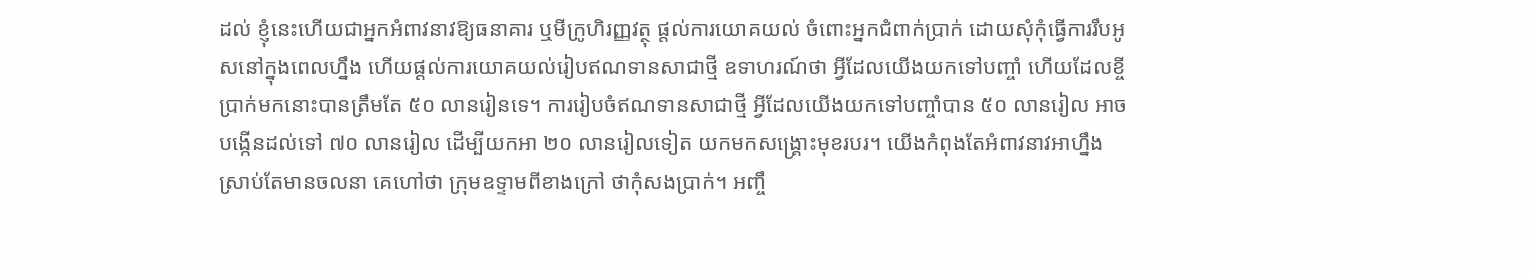ដល់ ខ្ញុំនេះហើយជាអ្នកអំពាវនាវឱ្យធនាគារ ឬមីក្រូហិរញ្ញវត្ថុ ផ្តល់ការយោគយល់ ចំពោះអ្នកជំពាក់ប្រាក់ ដោយសុំកុំធ្វើការរឹបអូសនៅក្នុងពេលហ្នឹង ហើយផ្តល់ការយោគយល់រៀបឥណទានសាជាថ្មី ឧទាហរណ៍ថា អ្វីដែលយើងយកទៅបញ្ចាំ ហើយដែលខ្ចីប្រាក់មកនោះបានត្រឹមតែ ៥០ លានរៀនទេ។ ការរៀបចំឥណទានសាជាថ្មី អ្វីដែលយើងយកទៅបញ្ចាំបាន ៥០ លានរៀល អាចបង្កើនដល់ទៅ ៧០ លានរៀល ដើម្បីយកអា ២០ លានរៀលទៀត យកមកសង្គ្រោះមុខរបរ។ យើងកំពុងតែអំពាវនាវអាហ្នឹង ស្រាប់តែមានចលនា គេហៅថា ក្រុមឧទ្ទាមពីខាងក្រៅ ថាកុំសងប្រាក់។ អញ្ចឹ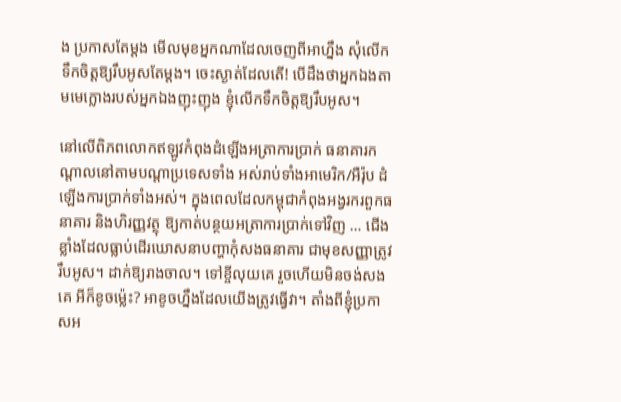ង ប្រកាសតែម្តង មើលមុខអ្នកណាដែលចេញពីអាហ្នឹង សុំលើកទឹកចិត្តឱ្យរឹបអូសតែម្តង។ ចេះស្ងាត់ដែលតើ! បើដឹងថាអ្នកឯងតាមមេក្លោងរបស់អ្នកឯងញុះញុង ខ្ញុំលើកទឹកចិត្តឱ្យរឹបអូស។

នៅលើពិភពលោកឥឡូវកំពុងដំឡើងអត្រាការប្រាក់ ធនាគារកណ្តាលនៅតាមបណ្តាប្រទេសទាំង អស់រាប់ទាំងអាមេរិក/អឺរ៉ុប ដំឡើងការប្រាក់ទាំងអស់។ ក្នុងពេលដែលកម្ពុជាកំពុងអង្វរករពួកធនាគារ និងហិរញ្ញវត្ថុ ឱ្យកាត់បន្ថយអត្រាការប្រាក់ទៅវិញ … ជើងខ្លាំងដែលធ្លាប់ដើរឃោសនាបញ្ហាកុំសងធនាគារ ជាមុខសញ្ញាត្រូវរឹបអូស។ ដាក់ឱ្យរាងចាល។ ទៅខ្ចីលុយគេ រួចហើយមិនចង់សងគេ អីក៏ខូចម្ល៉េះ? អាខូចហ្នឹងដែលយើងត្រូវធ្វើវា។ តាំងពីខ្ញុំប្រកាសអ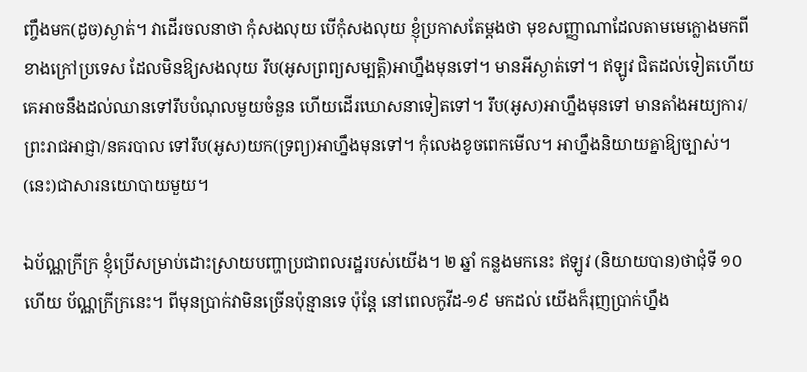ញ្ចឹងមក(ដូច)ស្ងាត់។ វាដើរចលនាថា កុំសងលុយ បើកុំសងលុយ ខ្ញុំប្រកាសតែម្តងថា មុខសញ្ញាណាដែលតាមមេក្លោងមកពីខាងក្រៅប្រទេស ដែលមិនឱ្យសងលុយ រឹប(អូសព្រព្យសម្បត្តិ)អាហ្នឹងមុនទៅ។ មានអីស្ងាត់ទៅ។ ឥឡូវ ជិតដល់ទៀតហើយ គេអាចនឹងដល់ឈានទៅរឹបបំណុលមួយចំនួន ហើយដើរឃោសនាទៀតទៅ។ រឹប(អូស)អាហ្នឹងមុនទៅ មានតាំងអយ្យការ/ព្រះរាជអាជ្ញា/នគរបាល ទៅរឹប(អូស)យក(ទ្រព្យ)អាហ្នឹងមុនទៅ។ កុំលេងខូចពេកមើល។ អាហ្នឹងនិយាយគ្នាឱ្យច្បាស់។ (នេះ)ជាសារនយោបាយមួយ។

ឯប័ណ្ណក្រីក្រ ខ្ញុំប្រើសម្រាប់ដោះស្រាយបញ្ហាប្រជាពលរដ្ឋរបស់យើង។ ២ ឆ្នាំ កន្លងមកនេះ ឥឡូវ (និយាយបាន)ថាជុំទី ១០ ហើយ ប័ណ្ណក្រីក្រនេះ។ ពីមុនប្រាក់វាមិនច្រើនប៉ុន្មានទេ ប៉ុន្តែ នៅពេលកូវីដ-១៩ មកដល់ យើងក៏រុញប្រាក់ហ្នឹង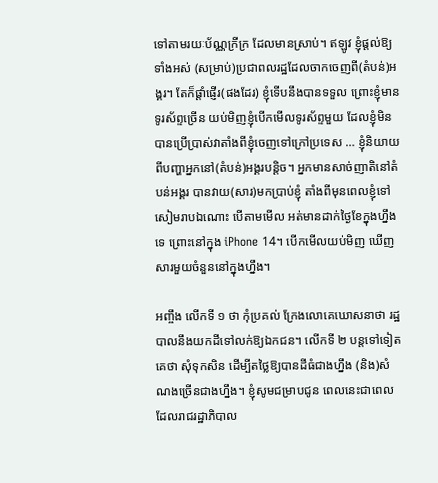ទៅតាមរយៈប័ណ្ណក្រីក្រ ដែលមានស្រាប់។ ឥឡូវ ខ្ញុំផ្តល់ឱ្យទាំងអស់ (សម្រាប់)ប្រជាពលរដ្ឋដែលចាកចេញពី(តំបន់)អង្គរ។ តែក៏ផ្តាំផ្ញើរ(ផងដែរ) ខ្ញុំទើបនឹងបានទទួល ព្រោះខ្ញុំមានទូរស័ព្ទច្រើន យប់មិញខ្ញុំបើកមើលទូរស័ព្ទមួយ ដែលខ្ញុំមិនបានប្រើប្រាស់វាតាំងពីខ្ញុំចេញទៅក្រៅប្រទេស … ខ្ញុំនិយាយពីបញ្ហាអ្នកនៅ(តំបន់)អង្គរបន្តិច។ អ្នកមានសាច់ញាតិនៅតំបន់អង្គរ បានវាយ(សារ)មកប្រាប់ខ្ញុំ តាំងពីមុនពេលខ្ញុំទៅសៀមរាបឯណោះ បើតាមមើល អត់មានដាក់ថ្ងៃខែក្នុងហ្នឹងទេ ព្រោះនៅក្នុង iPhone 14។ បើកមើលយប់មិញ ឃើញសារមួយចំនួននៅក្នុងហ្នឹង។

អញ្ចឹង លើកទី ១ ថា កុំប្រគល់ ក្រែងលោគេឃោសនាថា រដ្ឋបាលនឹងយកដីទៅលក់ឱ្យឯកជន។ លើកទី ២ បន្តទៅទៀត គេថា សុំទុកសិន ដើម្បីតថ្លៃឱ្យបានដីធំជាងហ្នឹង (និង)សំណងច្រើនជាងហ្នឹង។ ខ្ញុំសូមជម្រាបជូន ពេលនេះជាពេលដែលរាជរដ្ឋាភិបាល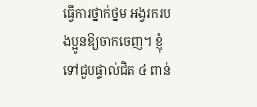ធ្វើការថ្នាក់ថ្នម អង្វរករបងប្អូនឱ្យចាកចេញ។ ខ្ញុំទៅជួបផ្ទាល់ជិត ៤ ពាន់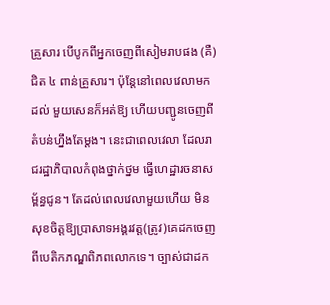គ្រួសារ បើបូកពីអ្នកចេញពីសៀមរាបផង (គឺ)ជិត ៤ ពាន់គ្រួសារ។ ប៉ុន្តែនៅពេលវេលាមកដល់ មួយសេនក៏អត់ឱ្យ ហើយបញ្ជូនចេញពីតំបន់ហ្នឹងតែម្តង។ នេះជាពេលវេលា ដែលរាជរដ្ឋាភិបាលកំពុងថ្នាក់ថ្នម ធ្វើហេដ្ឋារចនាសម្ព័ន្ធជូន។ តែដល់ពេលវេលាមួយហើយ មិនសុខចិត្តឱ្យប្រាសាទអង្គរវត្ត(ត្រូវ)គេដកចេញពីបេតិកភណ្ឌពិភពលោកទេ។ ច្បាស់ជាដក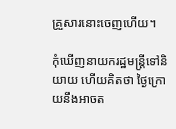គ្រួសារនោះចេញហើយ។

កុំឃើញនាយករដ្ឋមន្ត្រីទៅនិយាយ ហើយគិតថា ថ្ងៃក្រោយនឹងអាចត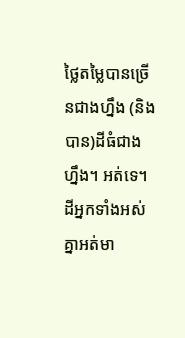ថ្លៃតម្លៃបានច្រើនជាងហ្នឹង (និងបាន)ដីធំជាងហ្នឹង។ អត់ទេ។ ដីអ្នកទាំងអស់គ្នាអត់មា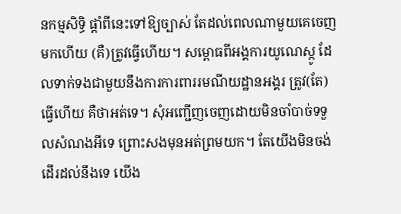នកម្មសិទ្ធិ ផ្តាំពីនេះទៅឱ្យច្បាស់ តែដល់ពេលណាមួយគេចេញមកហើយ (គឺ)ត្រូវធ្វើហើយ។ សម្ពោធពីអង្គការយូណេស្កូ ដែលទាក់ទងជាមួយនឹងការការពាររមណីយដ្ឋានអង្គរ ត្រូវ(តែ)ធ្វើហើយ គឺថាអត់ទេ។ សុំអញ្ជើញចេញដោយមិនចាំបាច់ទទួលសំណងអីទេ ព្រោះសងមុនអត់ព្រមយក។ តែយើងមិនចង់ដើរដល់នឹងទេ យើង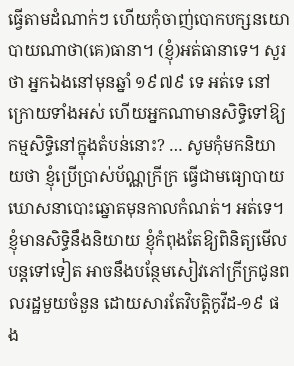ធ្វើតាមដំណាក់ៗ ហើយកុំចាញ់បោកបក្សនយោបាយណាថា(គេ)ធានា។ (ខ្ញុំ)អត់ធានាទេ។ សួរថា អ្នកឯងនៅមុនឆ្នាំ ១៩៧៩ ទេ អត់ទេ នៅក្រោយទាំងអស់ ហើយអ្នកណាមានសិទ្ធិទៅឱ្យកម្មសិទ្ធិនៅក្នុងតំបន់នោះ? … សូមកុំមកនិយាយថា ខ្ញុំប្រើប្រាស់ប័ណ្ណក្រីក្រ ធ្វើជាមធ្យោបាយឃោសនាបោះឆ្នោតមុនកាលកំណត់។ អត់ទេ។ ខ្ញុំមានសិទ្ធិនឹងនិយាយ ខ្ញុំកំពុងតែឱ្យពិនិត្យមើលបន្តទៅទៀត អាចនឹងបន្ថែមសៀវភៅក្រីក្រជូនពលរដ្ឋមួយចំនួន ដោយសារតែវិបត្តិកូវីដ-១៩ ផង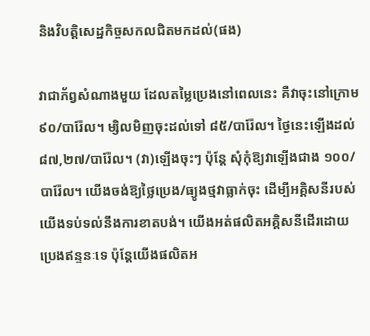និងវិបត្តិសេដ្ឋកិច្ចសកលជិតមកដល់(ផង)

វាជាភ័ព្វសំណាងមួយ ដែលតម្លៃប្រេងនៅពេលនេះ គឺវាចុះនៅក្រោម ៩០/បារ៉ែល។ ម្សិលមិញចុះដល់ទៅ ៨៥/បារ៉ែល។ ថ្ងៃនេះឡើងដល់ ៨៧,២៧/បារ៉ែល។ (វា)ឡើងចុះៗ ប៉ុន្តែ សុំកុំឱ្យវាឡើងជាង ១០០/បារ៉ែល។ យើងចង់ឱ្យថ្លៃប្រេង/ធ្យូងថ្មវាធ្លាក់ចុះ ដើម្បីអគ្គិសនីរបស់យើងទប់ទល់នឹងការខាតបង់។ យើងអត់ផលិតអគ្គិសនីដើរដោយប្រេងឥន្ទនៈទេ ប៉ុន្តែយើងផលិតអ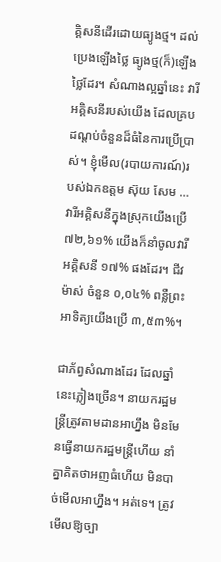គ្គិសនីដើរដោយធ្យូងថ្ម។ ដល់ប្រេងឡើងថ្លៃ ធ្យូងថ្ម(ក៏)ឡើងថ្លៃដែរ។ សំណាងល្អឆ្នាំនេះ វារីអគ្គិសនីរបស់យើង ដែលគ្របដណ្តប់ចំនួនដ៏ធំនៃការប្រើប្រាស់។ ខ្ញុំមើល(របាយការណ៍)របស់ឯកឧត្តម ស៊ុយ សែម … វារីអគ្គិសនីក្នុងស្រុកយើងប្រើ ៧២,៦១% យើងក៏នាំចូលវារីអគ្គិសនី ១៧% ផងដែរ។ ជីវម៉ាស់ ចំនួន ០,០៤% ពន្លឺព្រះអាទិត្យយើងប្រើ ៣,៥៣%។

ជាភ័ព្វសំណាងដែរ ដែលឆ្នាំនេះភ្លៀងច្រើន។ នាយករដ្ឋមន្ត្រីត្រូវតាមដានអាហ្នឹង មិនមែនធ្វើនាយករដ្ឋមន្ត្រីហើយ នាំគ្នាគិតថាអញធំហើយ មិនបាច់មើលអាហ្នឹង។ អត់ទេ។ ត្រូវមើលឱ្យច្បា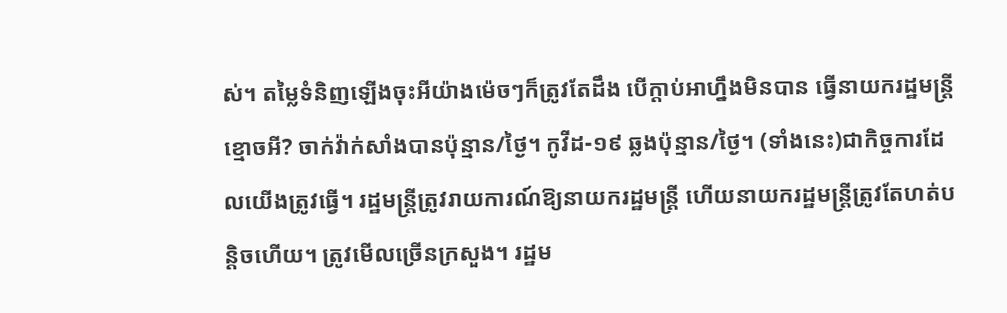ស់។ តម្លៃទំនិញឡើងចុះអីយ៉ាងម៉េចៗក៏ត្រូវតែដឹង បើក្តាប់អាហ្នឹងមិនបាន ធ្វើនាយករដ្ឋមន្ត្រីខ្មោចអី? ចាក់វ៉ាក់សាំងបានប៉ុន្មាន/ថ្ងៃ។ កូវីដ-១៩ ឆ្លងប៉ុន្មាន/ថ្ងៃ។ (ទាំងនេះ)ជាកិច្ចការដែលយើងត្រូវធ្វើ។ រដ្ឋមន្ត្រីត្រូវរាយការណ៍ឱ្យនាយករដ្ឋមន្ត្រី ហើយនាយករដ្ឋមន្ត្រីត្រូវតែហត់បន្តិចហើយ។ ត្រូវមើលច្រើនក្រសួង។ រដ្ឋម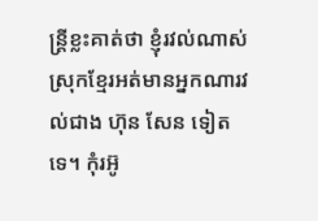ន្ត្រីខ្លះគាត់ថា ខ្ញុំរវល់ណាស់ ស្រុកខ្មែរអត់មានអ្នកណារវល់ជាង ហ៊ុន សែន ទៀតទេ។ កុំរអ៊ូ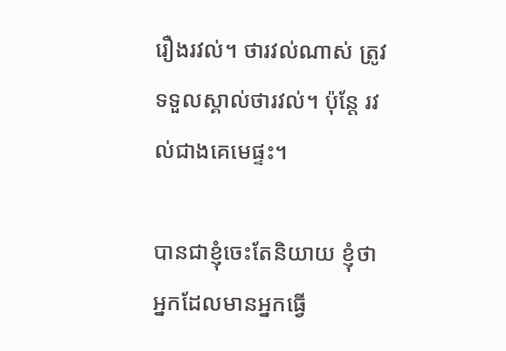រឿងរវល់។ ថារវល់ណាស់ ត្រូវទទួលស្គាល់ថារវល់។ ប៉ុន្តែ រវល់ជាងគេមេផ្ទះ។

បានជាខ្ញុំចេះតែនិយាយ ខ្ញុំថា អ្នកដែលមានអ្នកធ្វើ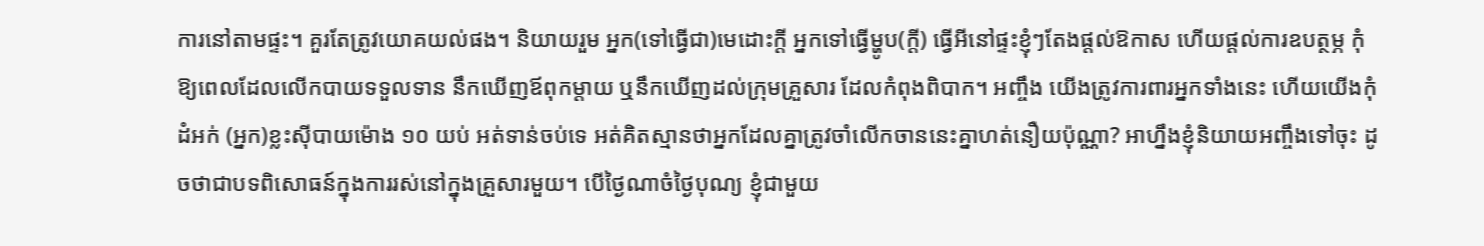ការនៅតាមផ្ទះ។ គួរតែត្រូវយោគយល់ផង។ និយាយរួម អ្នក(ទៅធ្វើជា)មេដោះក្តី អ្នកទៅធ្វើម្ហូប(ក្តី) ធ្វើអីនៅផ្ទះខ្ញុំៗតែងផ្តល់ឱកាស ហើយផ្តល់ការឧបត្ថម្ភ កុំឱ្យពេលដែលលើកបាយទទួលទាន នឹកឃើញឪពុកម្តាយ ឬនឹកឃើញដល់ក្រុមគ្រួសារ ដែលកំពុងពិបាក។ អញ្ចឹង យើងត្រូវការពារអ្នកទាំងនេះ ហើយយើងកុំដំអក់ (អ្នក)ខ្លះស៊ីបាយម៉ោង ១០ យប់ អត់ទាន់ចប់ទេ អត់គិតស្មានថាអ្នកដែលគ្នាត្រូវចាំលើកចាននេះគ្នាហត់នឿយប៉ុណ្ណា? អាហ្នឹងខ្ញុំនិយាយអញ្ចឹងទៅចុះ ដូចថាជាបទពិសោធន៍ក្នុងការរស់នៅក្នុងគ្រួសារមួយ។ បើថ្ងៃណាចំថ្ងៃបុណ្យ ខ្ញុំជាមួយ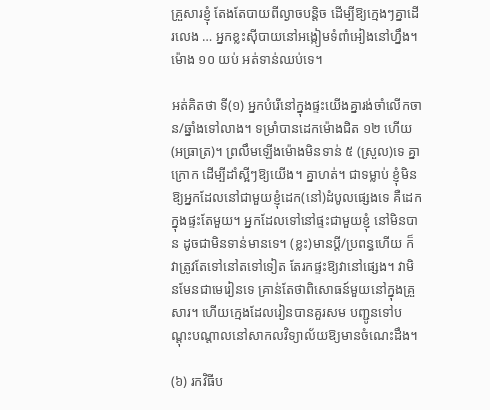គ្រួសារខ្ញុំ តែងតែបាយពីល្ងាចបន្តិច ដើម្បីឱ្យក្មេងៗគ្នាដើរលេង … អ្នកខ្លះស៊ីបាយនៅអង្កៀមទំពាំអៀងនៅហ្នឹង។ ម៉ោង ១០ យប់ អត់ទាន់ឈប់ទេ។

អត់គិតថា ទី(១) អ្នកបំរើនៅក្នុងផ្ទះយើងគ្នារង់ចាំលើកចាន/ឆ្នាំងទៅលាង។ ទម្រាំបានដេកម៉ោងជិត ១២ ហើយ(អធ្រាត្រ)។ ព្រលឹមឡើងម៉ោងមិនទាន់ ៥ (ស្រួល)ទេ គ្នាក្រោក ដើម្បីដាំស្អីៗឱ្យយើង។ គ្នាហត់។ ជាទម្លាប់ ខ្ញុំមិនឱ្យអ្នកដែលនៅជាមួយខ្ញុំដេក(នៅ)ដំបូលផ្សេងទេ គឺដេកក្នុងផ្ទះតែមួយ។ អ្នកដែលទៅនៅផ្ទះជាមួយខ្ញុំ នៅមិនបាន ដូចជាមិនទាន់មានទេ។ (ខ្លះ)មានប្តី/ប្រពន្ធហើយ ក៏វាត្រូវតែទៅនៅតទៅទៀត តែរកផ្ទះឱ្យវានៅផ្សេង។ វាមិនមែនជាមេរៀនទេ គ្រាន់តែថាពិសោធន៍មួយនៅក្នុងគ្រួសារ។ ហើយក្មេងដែលរៀនបានគួរសម បញ្ជូនទៅបណ្តុះបណ្តាលនៅសាកលវិទ្យាល័យឱ្យមានចំណេះដឹង។

(៦) រកវិធីប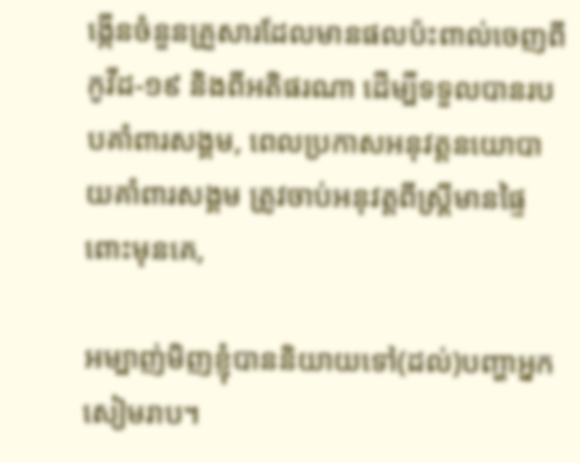ង្កើនចំនួនគ្រួសារដែលមានផលប៉ះពាល់ចេញពីកូវីដ-១៩ និងពីអតិផរណា ដើម្បីទទួលបានរបបគាំពារសង្គម, ពេលប្រកាសអនុវត្តនយោបាយគាំពារសង្គម ត្រូវចាប់អនុវត្តពីស្ត្រីមានផ្ទៃពោះមុនគេ,

អម្បាញ់មិញខ្ញុំបាននិយាយទៅ(ដល់)បញ្ហាអ្នកសៀមរាប។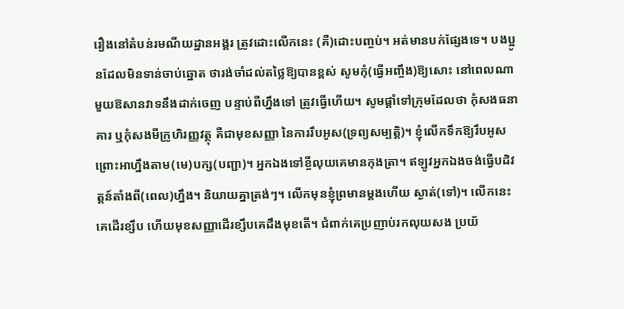រឿងនៅតំបន់រមណីយដ្ឋានអង្គរ ត្រូវដោះលើកនេះ (គឺ)ដោះបញ្ចប់។ អត់មានបក់ផ្សែងទេ។ បងប្អូនដែលមិនទាន់ចាប់ឆ្នោត ថារង់ចាំដល់តថ្លៃឱ្យបានខ្ពស់ សូមកុំ(ធ្វើអញ្ចឹង)ឱ្យសោះ នៅពេលណាមួយឱសានវាទនឹងដាក់ចេញ បន្ទាប់ពីហ្នឹងទៅ ត្រូវធ្វើហើយ។ សូមផ្តាំទៅក្រុមដែលថា កុំសងធនាគារ ឬកុំសងមីក្រូហិរញ្ញវត្ថុ គឺជាមុខសញ្ញា នៃការរឹបអូស(ទ្រព្យសម្បត្តិ)។ ខ្ញុំលើកទឹកឱ្យរឹបអូស ព្រោះអាហ្នឹងតាម(មេ)បក្ស(បញ្ជា)។ អ្នកឯងទៅខ្ចីលុយគេមានកុងត្រា។ ឥឡូវអ្នកឯងចង់ធ្វើបដិវត្តន៍តាំងពី(ពេល)ហ្នឹង។ និយាយគ្នាត្រង់ៗ។ លើកមុនខ្ញុំព្រមានម្តងហើយ ស្ងាត់(ទៅ)។ លើកនេះគេដើរខ្សឹប ហើយមុខសញ្ញាដើរខ្សឹបគេដឹងមុខតើ។ ជំពាក់គេប្រញាប់រកលុយសង ប្រយ័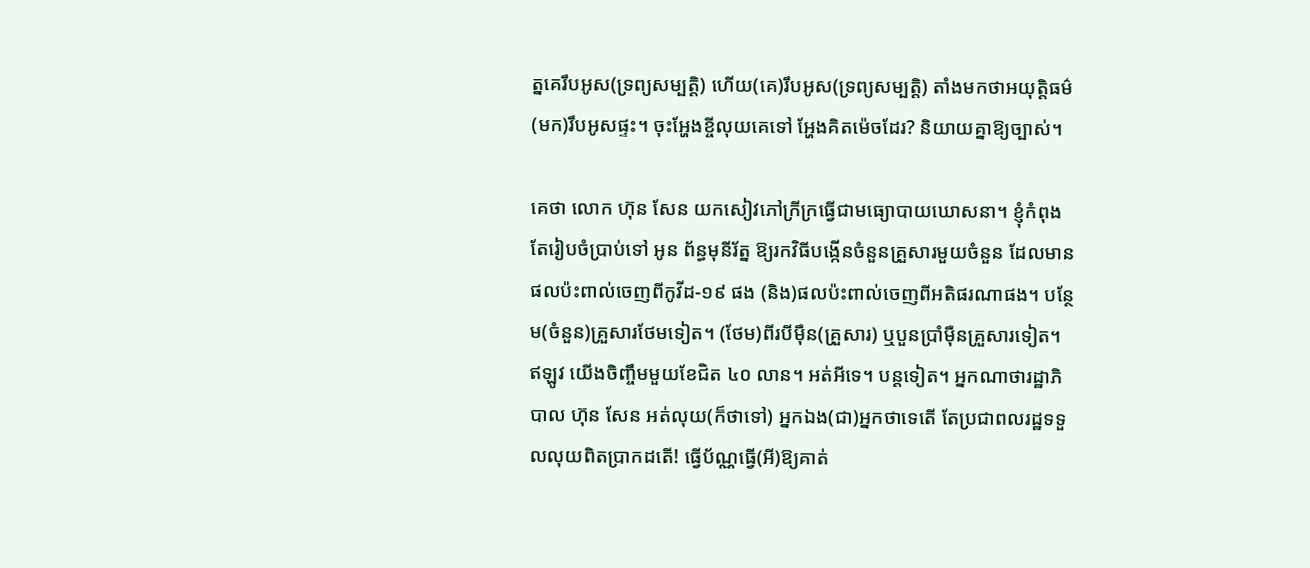ត្នគេរឹបអូស(ទ្រព្យសម្បត្តិ) ហើយ(គេ)រឹបអូស(ទ្រព្យសម្បត្តិ) តាំងមកថាអយុត្តិធម៌ (មក)រឹបអូសផ្ទះ។ ចុះអ្ហែងខ្ចីលុយគេទៅ អ្ហែងគិតម៉េចដែរ? និយាយគ្នាឱ្យច្បាស់។

គេថា លោក ហ៊ុន សែន យកសៀវភៅក្រីក្រធ្វើជាមធ្យោបាយឃោសនា។ ខ្ញុំកំពុងតែរៀបចំប្រាប់ទៅ អូន ព័ន្ធមុនីរ័ត្ន ឱ្យរកវិធីបង្កើនចំនួនគ្រួសារមួយចំនួន ដែលមានផលប៉ះពាល់ចេញពីកូវីដ-១៩ ផង (និង)ផលប៉ះពាល់ចេញពីអតិផរណាផង។ បន្ថែម(ចំនួន)គ្រួសារថែមទៀត។ (ថែម)ពីរបីម៉ឺន(គ្រួសារ) ឬបួនប្រាំម៉ឺនគ្រួសារទៀត។ ឥឡូវ យើងចិញ្ចឹមមួយខែជិត ៤០ លាន។ អត់អីទេ។ បន្តទៀត។ អ្នកណាថារដ្ឋាភិបាល ហ៊ុន សែន អត់លុយ(ក៏ថាទៅ) អ្នកឯង(ជា)អ្នកថាទេតើ តែប្រជាពលរដ្ឋទទួលលុយពិតប្រាកដតើ! ធ្វើប័ណ្ណធ្វើ(អី)ឱ្យគាត់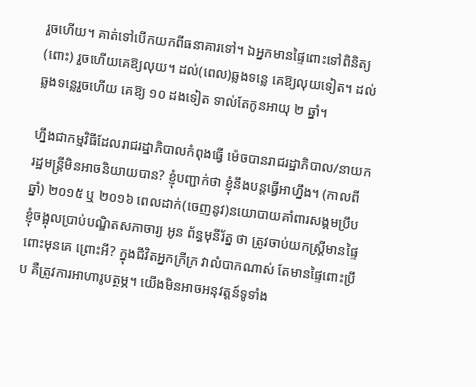រួចហើយ។ គាត់ទៅបើកយកពីធនាគារទៅ។ ឯអ្នកមានផ្ទៃពោះទៅពិនិត្យ(ពោះ) រួចហើយគេឱ្យលុយ។ ដល់(ពេល)ឆ្លងទន្លេ គេឱ្យលុយទៀត។ ដល់ឆ្លងទន្លេរួចហើយ គេឱ្យ ១០ ដងទៀត ទាល់តែកូនអាយុ ២ ឆ្នាំ។

ហ្នឹងជាកម្មវិធីដែលរាជរដ្ឋាភិបាលកំពុងធ្វើ ម៉េចបានរាជរដ្ឋាភិបាល/នាយករដ្ឋមន្ត្រីមិនអាចនិយាយបាន? ខ្ញុំបញ្ជាក់ថា ខ្ញុំនឹងបន្តធ្វើអាហ្នឹង។ (កាលពីឆ្នាំ) ២០១៥ ឬ ២០១៦ ពេលដាក់(ចេញនូវ)នយោបាយគាំពារសង្គមប្រឹប ខ្ញុំចង្អុលប្រាប់បណ្ឌិតសភាចារ្យ អូន ព័ន្ធមុនីរ័ត្ន ថា ត្រូវចាប់យកស្ត្រីមានផ្ទៃពោះមុនគេ ព្រោះអី? ក្នុងជីវិតអ្នកក្រីក្រ វាលំបាកណាស់ តែមានផ្ទៃពោះប្រឹប គឺត្រូវការអាហារូបត្ថម្ភ។ យើងមិនអាចអនុវត្តន៍ទូទាំង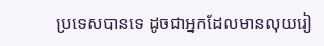ប្រទេសបានទេ ដូចជាអ្នកដែលមានលុយរៀ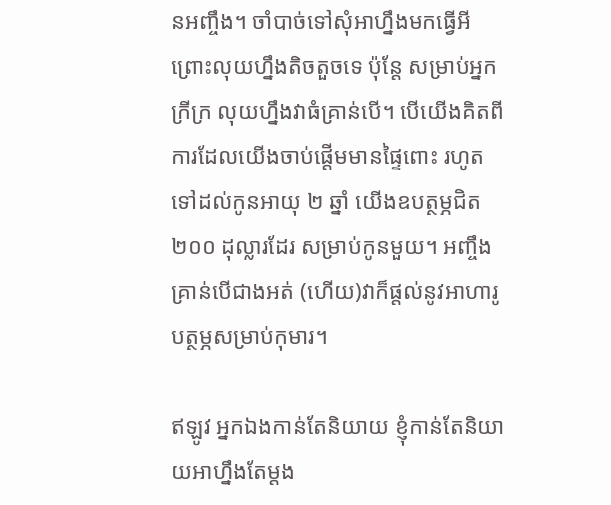នអញ្ចឹង។ ចាំបាច់ទៅសុំអាហ្នឹងមកធ្វើអី ព្រោះលុយហ្នឹងតិចតួចទេ ប៉ុន្តែ សម្រាប់អ្នកក្រីក្រ លុយហ្នឹងវាធំគ្រាន់បើ។ បើយើងគិតពីការដែលយើងចាប់ផ្តើមមានផ្ទៃពោះ រហូតទៅដល់កូនអាយុ ២ ឆ្នាំ យើងឧបត្ថម្ភជិត ២០០ ដុល្លារដែរ សម្រាប់កូនមួយ។ អញ្ចឹង គ្រាន់បើជាងអត់ (ហើយ)វាក៏ផ្តល់នូវអាហារូបត្ថម្ភសម្រាប់កុមារ។

ឥឡូវ អ្នកឯងកាន់តែនិយាយ ខ្ញុំកាន់តែនិយាយអាហ្នឹងតែម្តង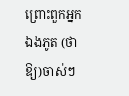ព្រោះពួកអ្នកឯងភូត (ថាឱ្យ)ចាស់ៗ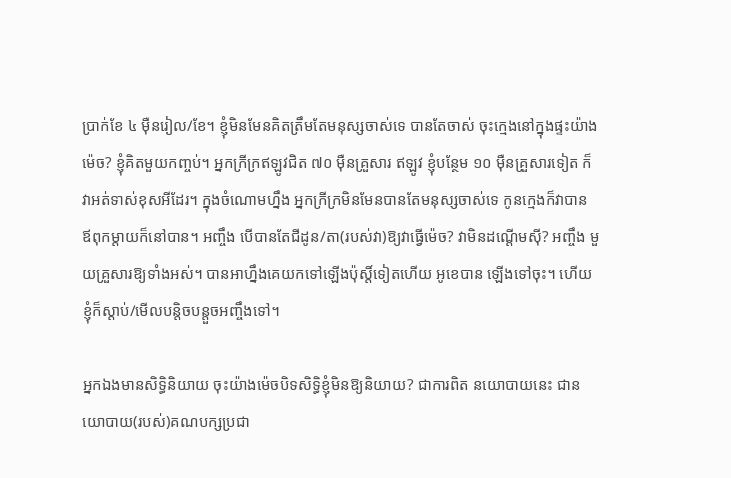ប្រាក់ខែ ៤ ម៉ឺនរៀល/ខែ។ ខ្ញុំមិនមែនគិតត្រឹមតែមនុស្សចាស់ទេ បានតែចាស់ ចុះក្មេងនៅក្នុងផ្ទះយ៉ាងម៉េច? ខ្ញុំគិតមួយកញ្ចប់។ អ្នកក្រីក្រឥឡូវជិត ៧០ ម៉ឺនគ្រួសារ ឥឡូវ ខ្ញុំបន្ថែម ១០ ម៉ឺនគ្រួសារទៀត ក៏វាអត់ទាស់ខុសអីដែរ។ ក្នុងចំណោមហ្នឹង អ្នកក្រីក្រមិនមែនបានតែមនុស្សចាស់ទេ កូនក្មេងក៏វាបាន ឪពុកម្តាយក៏នៅបាន។ អញ្ចឹង បើបានតែជីដូន/តា(របស់វា)ឱ្យវាធ្វើម៉េច? វាមិនដណ្តើមស៊ី? អញ្ចឹង មួយគ្រួសារឱ្យទាំងអស់។ បានអាហ្នឹងគេយកទៅឡើងប៉ុស្តិ៍ទៀតហើយ អូខេបាន ឡើងទៅចុះ។ ហើយខ្ញុំក៏ស្តាប់/មើលបន្តិចបន្តួចអញ្ចឹងទៅ។

អ្នកឯងមានសិទ្ធិនិយាយ ចុះយ៉ាងម៉េចបិទសិទ្ធិខ្ញុំមិនឱ្យនិយាយ? ជាការពិត នយោបាយនេះ ជានយោបាយ(របស់)គណបក្សប្រជា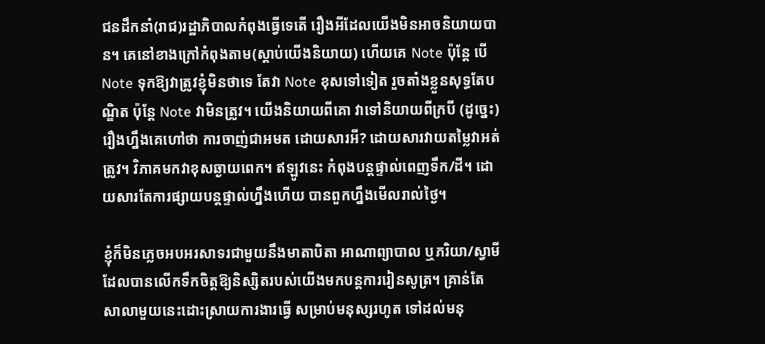ជនដឹកនាំ(រាជ)រដ្ឋាភិបាលកំពុងធ្វើទេតើ រឿងអីដែលយើងមិនអាចនិយាយបាន។ គេនៅខាងក្រៅកំពុងតាម(ស្តាប់យើងនិយាយ) ហើយគេ Note ប៉ុន្តែ បើ Note ទុកឱ្យវាត្រូវខ្ញុំមិនថាទេ តែវា Note ខុសទៅទៀត រួចតាំងខ្លួនសុទ្ធតែបណ្ឌិត ប៉ុន្តែ Note វាមិនត្រូវ។ យើងនិយាយពីគោ វាទៅនិយាយពីក្របី (ដូច្នេះ) រឿងហ្នឹងគេហៅថា ការចាញ់ជាអមត ដោយសារអី? ដោយសារវាយតម្លៃវាអត់ត្រូវ។ វិភាគមកវាខុសឆ្ងាយពេក។ ឥឡូវនេះ កំពុងបន្តផ្ទាល់ពេញទឹក/ដី។ ដោយសារតែការផ្សាយបន្តផ្ទាល់ហ្នឹងហើយ បានពួកហ្នឹងមើលរាល់ថ្ងៃ។

ខ្ញុំក៏មិនភ្លេចអបអរសាទរជាមួយនឹងមាតាបិតា អាណាព្យាបាល ឬភរិយា/ស្វាមី ដែលបានលើកទឹកចិត្តឱ្យនិស្សិតរបស់យើងមកបន្តការរៀនសូត្រ។ គ្រាន់តែសាលាមួយនេះដោះស្រាយការងារធ្វើ សម្រាប់មនុស្សរហូត ទៅដល់មនុ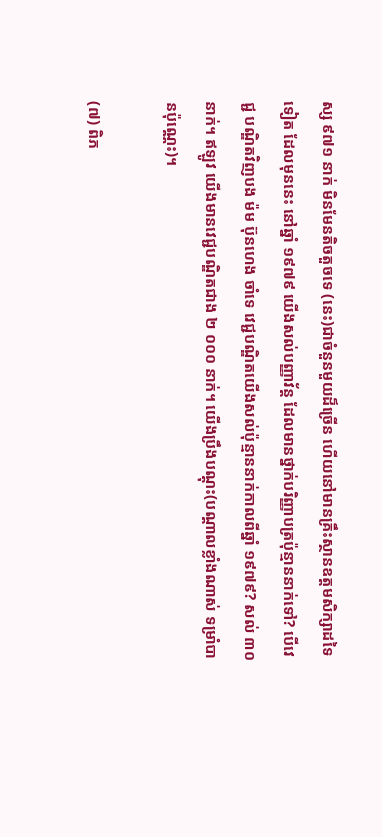ស្ស ៩៧១ នាក់ មិនមែនតិចតួចទេ (នេះ)ជាចំនួនមួយដ៏ច្រើន ហើយនៅមានគ្រឹះស្ថានឧត្តមសិក្សាដទៃទៀត ដែលមុននេះ នៅឆ្នាំ ១៩៧៩ យើងសល់បញ្ញាវ័ន្ត ដែលមានថ្នាក់បរិញ្ញាបត្រប៉ុន្មាននាក់ទៅ? បើវេជ្ជ បណ្ឌិតវិញបង ម៉ម ប៊ុនហេង ចាំទេ វេជ្ជបណ្ឌិតយើងសល់ប៉ុន្មាននាក់កាលពីឆ្នាំ ១៩៧៩? សល់ ៣០ នាក់។ ឥឡូវ យើងមានវេជ្ជបណ្ឌិតជាង ២ ០០០ នាក់។ យើងប្រឹងបណ្តុះ(បណ្តាលខ្លាំងណាស់ ទម្រាំបានប៉ុណ្ណេះ)។

(៧) ពិភ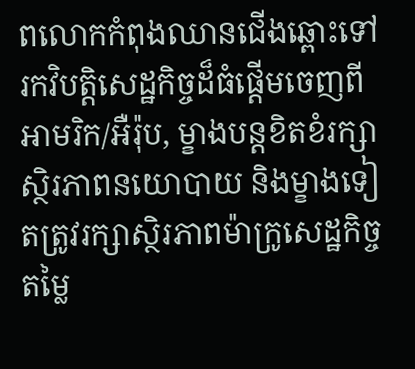ពលោកកំពុងឈានជើងឆ្ពោះទៅរកវិបត្តិសេដ្ឋកិច្ចដ៏ធំផ្តើមចេញពីអាមរិក/អឺរ៉ុប, ម្ខាងបន្តខិតខំរក្សាស្ថិរភាពនយោបាយ និងម្ខាងទៀតត្រូវរក្សាស្ថិរភាពម៉ាក្រូសេដ្ឋកិច្ចតម្លៃ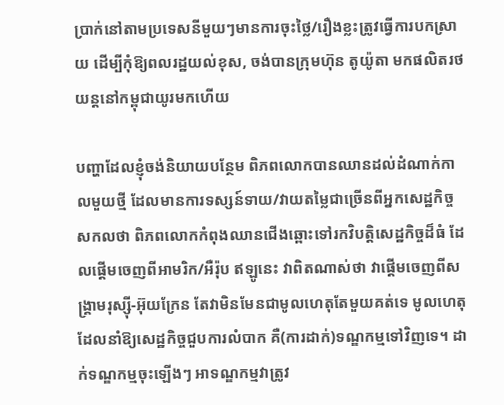ប្រាក់នៅតាមប្រទេសនីមួយៗមានការចុះថ្លៃ/រឿងខ្លះត្រូវធ្វើការបកស្រាយ ដើម្បីកុំឱ្យពលរដ្ឋយល់ខុស, ចង់បានក្រុមហ៊ុន តូយ៉ូតា មកផលិតរថយន្តនៅកម្ពុជាយូរមកហើយ

បញ្ហាដែលខ្ញុំចង់និយាយបន្ថែម ពិភពលោកបានឈានដល់ដំណាក់កាលមួយថ្មី ដែលមានការទស្សន៍ទាយ/វាយតម្លៃជាច្រើនពីអ្នកសេដ្ឋកិច្ចសកលថា ពិភពលោកកំពុងឈានជើងឆ្ពោះទៅរកវិបត្តិសេដ្ឋកិច្ចដ៏ធំ ដែលផ្តើមចេញពីអាមរិក/អឺរ៉ុប ឥឡូនេះ វាពិតណាស់ថា វាផ្តើមចេញពីសង្គ្រាមរុស្ស៊ី-អ៊ុយក្រែន តែវាមិនមែនជាមូលហេតុតែមួយគត់ទេ មូលហេតុដែលនាំឱ្យសេដ្ឋកិច្ចជួបការលំបាក គឺ(ការដាក់)ទណ្ឌកម្មទៅវិញទេ។ ដាក់ទណ្ឌកម្មចុះឡើងៗ អាទណ្ឌកម្មវាត្រូវ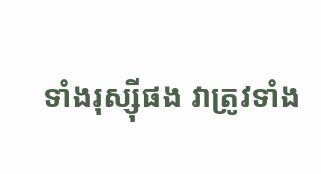ទាំងរុស្ស៊ីផង វាត្រូវទាំង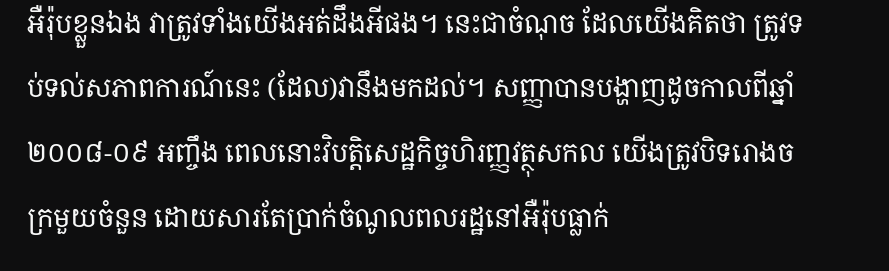អឺរ៉ុបខ្លួនឯង វាត្រូវទាំងយើងអត់ដឹងអីផង។ នេះជាចំណុច ដែលយើងគិតថា ត្រូវទប់ទល់សភាពការណ៍នេះ (ដែល)វានឹងមកដល់។ សញ្ញាបានបង្ហាញដូចកាលពីឆ្នាំ ២០០៨-០៩ អញ្ចឹង ពេលនោះវិបត្តិសេដ្ឋកិច្ចហិរញ្ញវត្ថុសកល យើងត្រូវបិទរោងចក្រមួយចំនួន ដោយសារតែប្រាក់ចំណូលពលរដ្ឋនៅអឺរ៉ុបធ្លាក់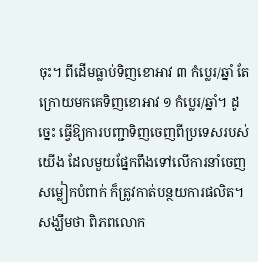ចុះ។ ពីដើមធ្លាប់ទិញខោអាវ ៣ កំប្លេរ/ឆ្នាំ តែក្រោយមកគេទិញខោអាវ ១ កំប្លេរ/ឆ្នាំ។ ដូច្នេះ ធ្វើឱ្យការបញ្ជាទិញចេញពីប្រទេសរបស់យើង ដែលមួយផ្នែកពឹងទៅលើការនាំចេញសម្លៀកបំពាក់ ក៏ត្រូវកាត់បន្ថយការផលិត។ សង្ឃឹមថា ពិភពលោក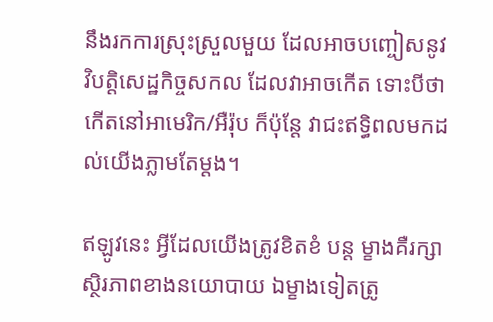នឹងរកការស្រុះស្រួលមួយ ដែលអាចបញ្ចៀសនូវវិបត្តិសេដ្ឋកិច្ចសកល ដែលវាអាចកើត ទោះបីថាកើតនៅអាមេរិក/អឺរ៉ុប ក៏ប៉ុន្តែ វាជះឥទ្ធិពលមកដល់យើងភ្លាមតែម្តង។

ឥឡូវនេះ អ្វីដែលយើងត្រូវខិតខំ បន្ត ម្ខាងគឺរក្សាស្ថិរភាពខាងនយោបាយ ឯម្ខាងទៀតត្រូ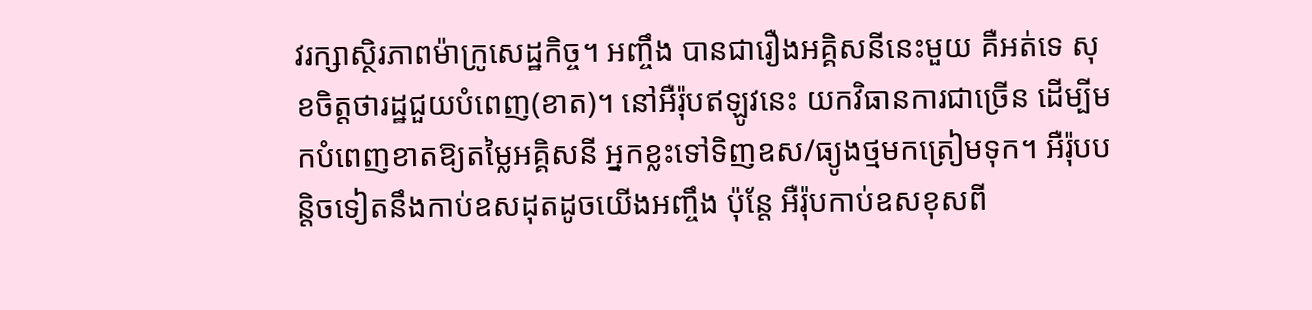វរក្សាស្ថិរភាពម៉ាក្រូសេដ្ឋកិច្ច។ អញ្ចឹង បានជារឿងអគ្គិសនីនេះមួយ គឺអត់ទេ សុខចិត្តថារដ្ឋជួយបំពេញ(ខាត)។ នៅអឺរ៉ុបឥឡូវនេះ យកវិធានការជាច្រើន ដើម្បីមកបំពេញខាតឱ្យតម្លៃអគ្គិសនី អ្នកខ្លះទៅទិញឧស/ធ្យូងថ្មមកត្រៀមទុក។ អឺរ៉ុបបន្តិចទៀតនឹងកាប់ឧសដុតដូចយើងអញ្ចឹង ប៉ុន្តែ អឺរ៉ុបកាប់ឧសខុសពី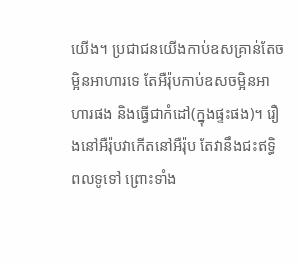យើង។ ប្រជាជនយើងកាប់ឧសគ្រាន់តែចម្អិនអាហារទេ តែអឺរ៉ុបកាប់ឧសចម្អិនអាហារផង និងធ្វើជាកំដៅ(ក្នុងផ្ទះផង)។ រឿងនៅអឺរ៉ុបវាកើតនៅអឺរ៉ុប តែវានឹងជះឥទ្ធិពលទូទៅ ព្រោះទាំង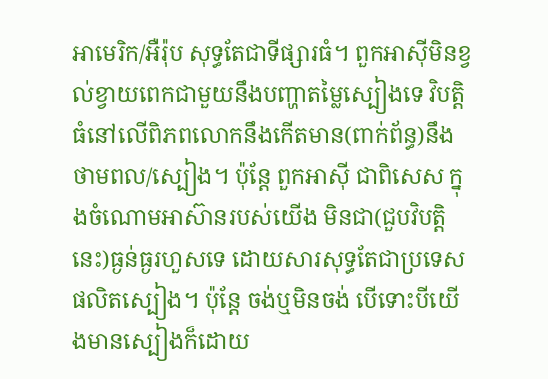អាមេរិក/អឺរ៉ុប សុទ្ធតែជាទីផ្សារធំ។ ពួកអាស៊ីមិនខ្វល់ខ្វាយពេកជាមួយនឹងបញ្ហាតម្លៃស្បៀងទេ វិបត្តិធំនៅលើពិភពលោកនឹងកើតមាន(ពាក់ព័ន្ធ)នឹងថាមពល/ស្បៀង។ ប៉ុន្តែ ពួកអាស៊ី ជាពិសេស ក្នុងចំណោមអាស៊ានរបស់យើង មិនជា(ជួបវិបត្តិនេះ)ធ្ងន់ធ្ងរហួសទេ ដោយសារសុទ្ធតែជាប្រទេសផលិតស្បៀង។ ប៉ុន្តែ ចង់ឬមិនចង់ បើទោះបីយើងមានស្បៀងក៏ដោយ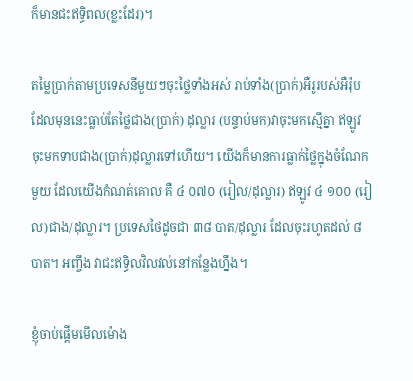ក៏មានជះឥទ្ធិពល(ខ្លះដែរ)។

តម្លៃប្រាក់តាមប្រទេសនីមួយៗចុះថ្លៃទាំងអស់ រាប់ទាំង(ប្រាក់)អឺរូរបស់អឺរ៉ុប ដែលមុននេះធ្លាប់តែថ្លៃជាង(ប្រាក់) ដុល្លារ (បន្ទាប់មក)វាចុះមកស្មើគ្នា ឥឡូវ ចុះមកទាបជាង(ប្រាក់)ដុល្លារទៅហើយ។ យើងក៏មានការធ្លាក់ថ្លៃក្នុងចំណែកមួយ ដែលយើងកំណត់គោល គឺ ៤ ០៧០ (រៀល/ដុល្លារ) ឥឡូវ ៤ ១០០ (រៀល)ជាង/ដុល្លារ។ ប្រទេសថៃដូចជា ៣៨ បាត/ដុល្លារ ដែលចុះរហូតដល់ ៨ បាត។ អញ្ចឹង វាជះឥទ្ធិលវិលវល់នៅកន្លែងហ្នឹង។

ខ្ញុំចាប់ផ្តើមមើលម៉ោង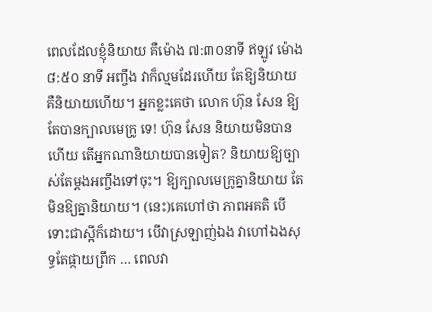ពេលដែលខ្ញុំនិយាយ គឺម៉ោង ៧:៣០នាទី ឥឡូវ ម៉ោង ៨:៥០ នាទី អញ្ចឹង វាក៏ល្មមដែរហើយ តែឱ្យនិយាយ គឺនិយាយហើយ។ អ្នកខ្លះគេថា លោក ហ៊ុន សែន ឱ្យតែបានក្បាលមេក្រូ ទេ! ហ៊ុន សែន និយាយមិនបានហើយ តើអ្នកណានិយាយបានទៀត? និយាយឱ្យច្បាស់តែម្តងអញ្ចឹងទៅចុះ។ ឱ្យក្បាលមេក្រូគ្នានិយាយ តែមិនឱ្យគ្នានិយាយ។ (នេះ)គេហៅថា ភាពអគតិ បើទោះជាស្អីក៏ដោយ។ បើវាស្រឡាញ់ឯង វាហៅឯងសុទ្ធតែផ្កាយព្រឹក … ពេលវា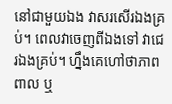នៅជាមួយឯង វាសរសើរឯងគ្រប់។ ពេលវាចេញពីឯងទៅ វាជេរឯងគ្រប់។ ហ្នឹងគេហៅថាភាពពាល ឬ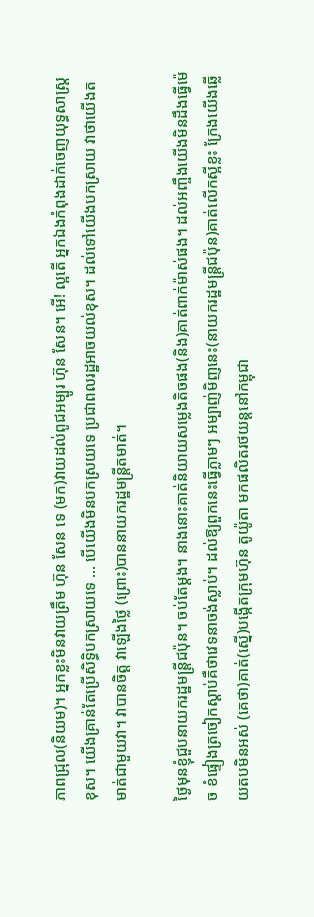ភាពជ្រុល(និយម)។ អ្នកខ្លះមិនវាយត្រឹម ហ៊ុន សែន ទេ (មក)វាយដល់ពូជអម្បូរ ហ៊ុន សែន។ អើ! ល្អតើ អ្នកឯងកំពុងដាក់ចេញយុទ្ធសាស្ត្រខុស។ យើងគ្រាន់តែប្រើសិទ្ធិបកស្រាយទេ … បើយើងមិនបកស្រយទេ ប្រជាពលរដ្ឋអាចយល់ខុស។ ដល់ទៅយើងបកស្រាយ វាថាយើងតមាត់ជាមួយវា។ វាបានចិត្ត វាឡើងថ្លៃ (ព្រោះ)បាននាយករដ្ឋមន្ត្រីតមាត់។

ថ្ងៃមុនខ្ញុំជួបនាយករដ្ឋមន្ត្រីជប៉ុន។ ចប់តែម្តង។ នាងនោះគាត់និយាយសម្លេងតិចផង(និង)គាត់ពាក់ម៉ាស់ផង។ ដល់អញ្ចឹងយើងមិនដឹងធ្វើម៉េច ខំផ្ទៀងត្រចៀកស្តាប់គឺថាវេទនាចង់ស្លាប់។ ដល់ឱ្យពួកនេះធ្វើភ្លាមៗ អម្បាញ់មិញនេះ(នាយករដ្ឋមន្ត្រីជប៉ុន)គាត់លើកស្អីខ្លះ ក្រែងយើងឆ្លើយតបមិនអស់ (គេថា)គាត់(ស្នើ)បង្កើតក្រុមហ៊ុន តូយ៉ូតា មកផលិតរថយន្តនៅកម្ពុជា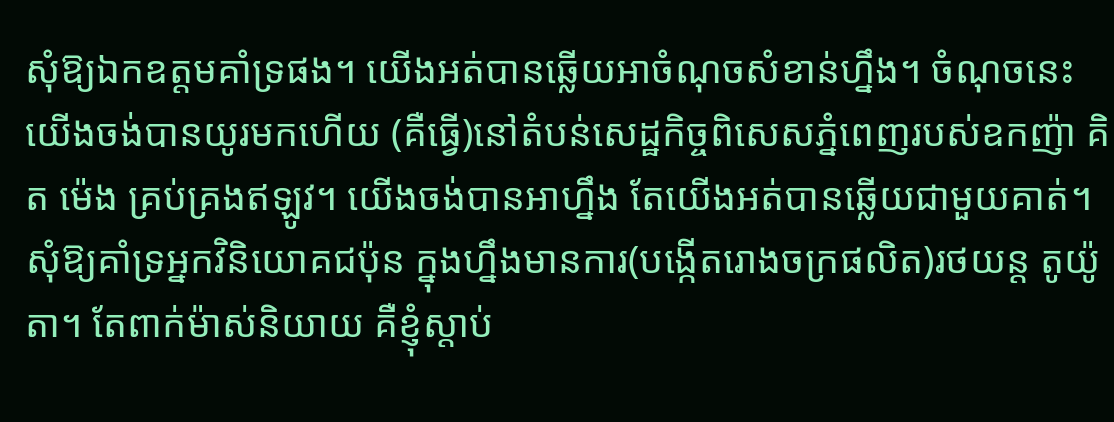សុំឱ្យឯកឧត្តមគាំទ្រផង។ យើងអត់បានឆ្លើយអាចំណុចសំខាន់ហ្នឹង។ ចំណុចនេះ យើងចង់បានយូរមកហើយ (គឺធ្វើ)នៅតំបន់សេដ្ឋកិច្ចពិសេសភ្នំពេញរបស់ឧកញ៉ា គិត ម៉េង គ្រប់គ្រងឥឡូវ។ យើងចង់បានអាហ្នឹង តែយើងអត់បានឆ្លើយជាមួយគាត់។ សុំឱ្យគាំទ្រអ្នកវិនិយោគជប៉ុន ក្នុងហ្នឹងមានការ(បង្កើតរោងចក្រផលិត)រថយន្ត តូយ៉ូតា។ តែពាក់ម៉ាស់និយាយ គឺខ្ញុំស្តាប់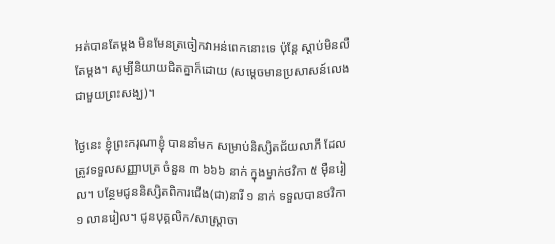អត់បានតែម្តង មិនមែនត្រចៀកវាអន់ពេកនោះទេ ប៉ុន្តែ ស្តាប់មិនលឺតែម្តង។ សូម្បីនិយាយជិតគ្នាក៏ដោយ (សម្តេចមានប្រសាសន៍លេងជាមួយព្រះសង្ឃ)។

ថ្ងៃនេះ ខ្ញុំព្រះករុណាខ្ញុំ បាននាំមក សម្រាប់និស្សិតជ័យលាភី ដែលត្រូវទទួលសញ្ញាបត្រ ចំនួន ៣ ៦៦៦ នាក់ ក្នុងម្នាក់ថវិកា ៥ ម៉ឺនរៀល។ បន្ថែមជូននិស្សិតពិការជើង(ជា)នារី ១ នាក់ ទទួលបានថវិកា ១ លានរៀល។ ជូនបុគ្គលិក/សាស្ត្រាចា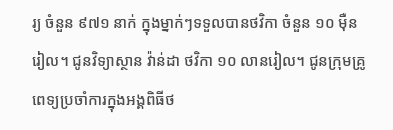រ្យ ចំនួន ៩៧១ នាក់ ក្នុងម្នាក់ៗទទួលបានថវិកា ចំនួន ១០ ម៉ឺនរៀល។ ជូនវិទ្យាស្ថាន វ៉ាន់ដា ថវិកា ១០ លានរៀល។ ជូនក្រុមគ្រូពេទ្យប្រចាំការក្នុងអង្គពិធីថ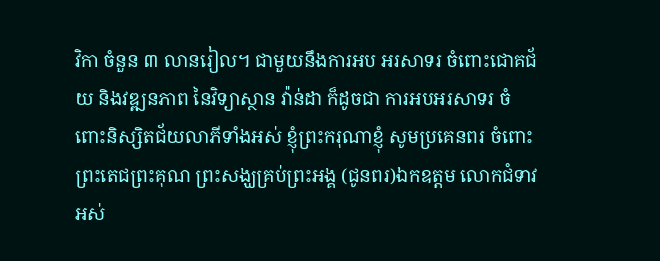វិកា ចំនួន ៣ លានរៀល។ ជាមួយនឹងការអប អរសាទរ ចំពោះជោគជ័យ និងវឌ្ឍនភាព នៃវិទ្យាស្ថាន វ៉ាន់ដា ក៏ដូចជា ការអបអរសាទរ ចំពោះនិស្សិតជ័យលាភីទាំងអស់ ខ្ញុំព្រះករុណាខ្ញុំ សូមប្រគេនពរ ចំពោះព្រះតេជព្រះគុណ ព្រះសង្ឃគ្រប់ព្រះអង្គ (ជូនពរ)ឯកឧត្តម លោកជំទាវ អស់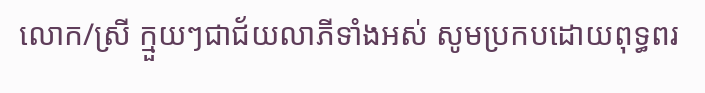លោក/ស្រី ក្មួយៗជាជ័យលាភីទាំងអស់ សូមប្រកបដោយពុទ្ធពរ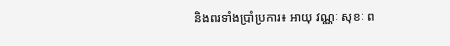និងពរទាំងប្រាំប្រការ៖ អាយុ វណ្ណៈ សុខៈ ព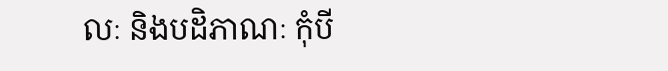លៈ និងបដិភាណៈ កុំបី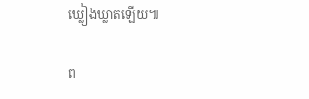ឃ្លៀងឃ្លាតឡើយ៕

ព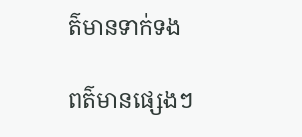ត៌មានទាក់ទង

ពត៌មានផ្សេងៗ